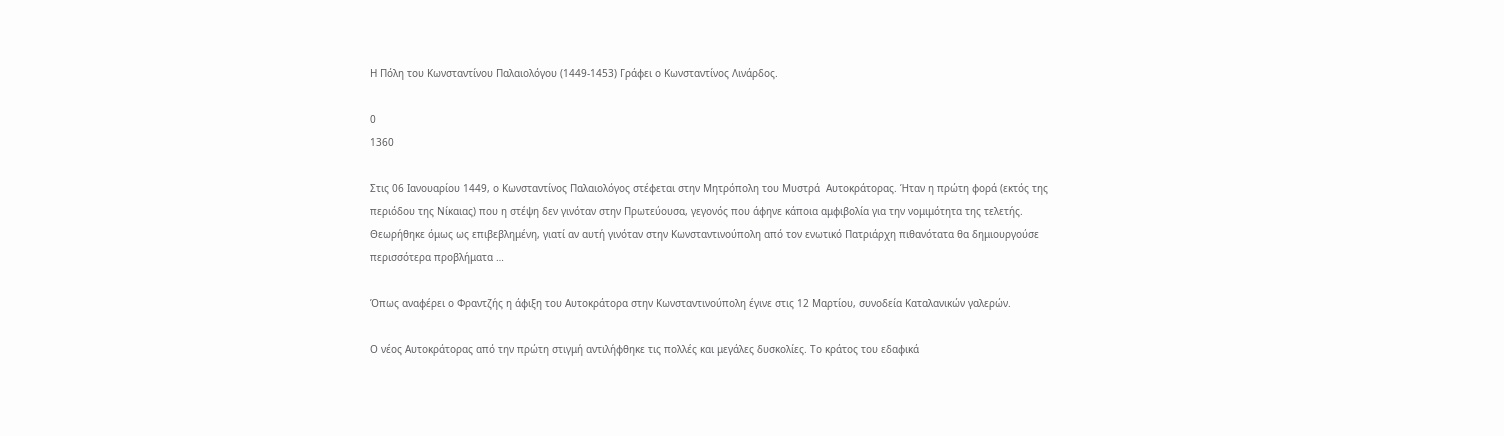H Πόλη του Κωνσταντίνου Παλαιολόγου (1449-1453) Γράφει ο Κωνσταντίνος Λινάρδος.

0
1360

Στις 06 Ιανουαρίου 1449, ο Κωνσταντίνος Παλαιολόγος στέφεται στην Μητρόπολη του Μυστρά  Αυτοκράτορας. Ήταν η πρώτη φορά (εκτός της περιόδου της Νίκαιας) που η στέψη δεν γινόταν στην Πρωτεύουσα, γεγονός που άφηνε κάποια αμφιβολία για την νομιμότητα της τελετής.  Θεωρήθηκε όμως ως επιβεβλημένη, γιατί αν αυτή γινόταν στην Κωνσταντινούπολη από τον ενωτικό Πατριάρχη πιθανότατα θα δημιουργούσε περισσότερα προβλήματα …

Όπως αναφέρει ο Φραντζής η άφιξη του Αυτοκράτορα στην Κωνσταντινούπολη έγινε στις 12 Μαρτίου, συνοδεία Καταλανικών γαλερών.

Ο νέος Αυτοκράτορας από την πρώτη στιγμή αντιλήφθηκε τις πολλές και μεγάλες δυσκολίες. Το κράτος του εδαφικά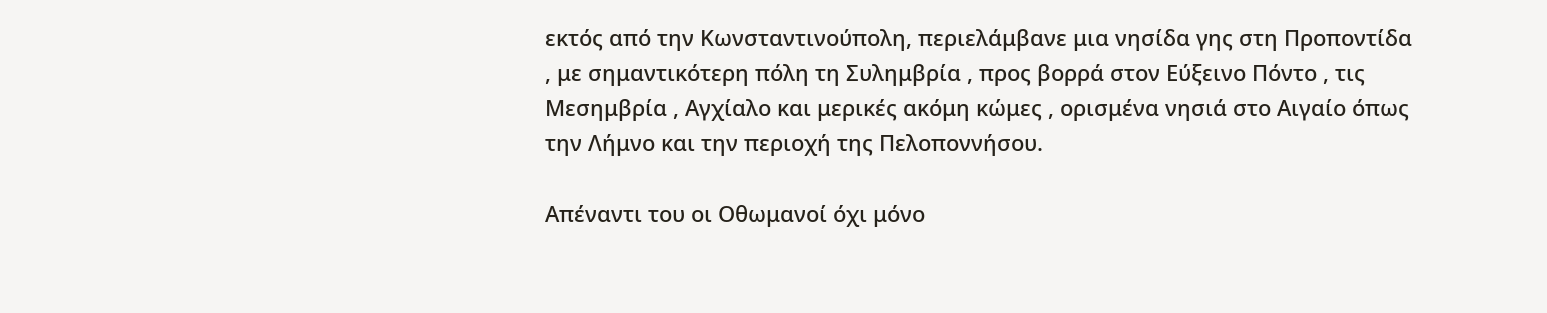εκτός από την Κωνσταντινούπολη, περιελάμβανε μια νησίδα γης στη Προποντίδα , με σημαντικότερη πόλη τη Συλημβρία , προς βορρά στον Εύξεινο Πόντο , τις Μεσημβρία , Αγχίαλο και μερικές ακόμη κώμες , ορισμένα νησιά στο Αιγαίο όπως την Λήμνο και την περιοχή της Πελοποννήσου.

Απέναντι του οι Οθωμανοί όχι μόνο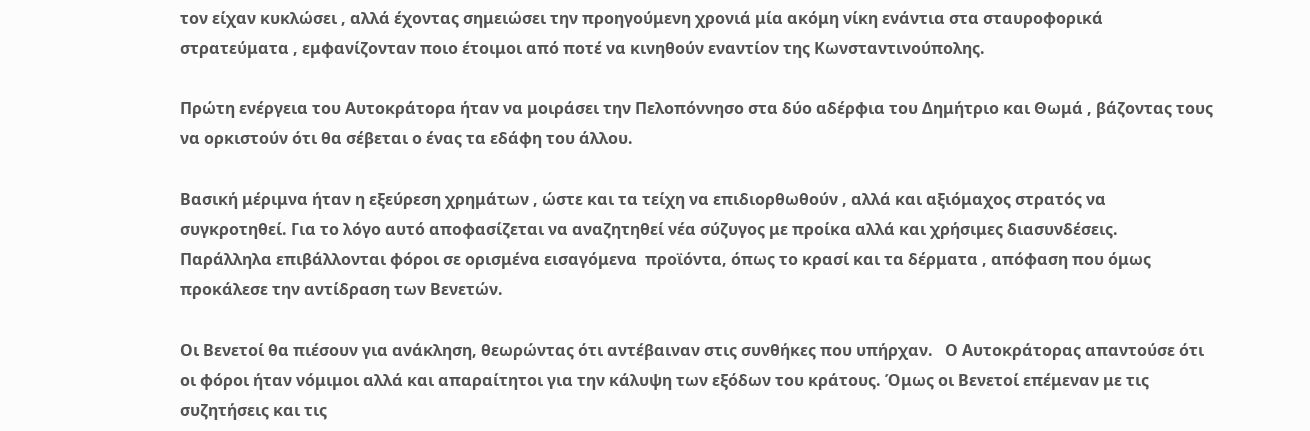τον είχαν κυκλώσει , αλλά έχοντας σημειώσει την προηγούμενη χρονιά μία ακόμη νίκη ενάντια στα σταυροφορικά στρατεύματα , εμφανίζονταν ποιο έτοιμοι από ποτέ να κινηθούν εναντίον της Κωνσταντινούπολης.

Πρώτη ενέργεια του Αυτοκράτορα ήταν να μοιράσει την Πελοπόννησο στα δύο αδέρφια του Δημήτριο και Θωμά , βάζοντας τους να ορκιστούν ότι θα σέβεται ο ένας τα εδάφη του άλλου.

Βασική μέριμνα ήταν η εξεύρεση χρημάτων , ώστε και τα τείχη να επιδιορθωθούν , αλλά και αξιόμαχος στρατός να συγκροτηθεί. Για το λόγο αυτό αποφασίζεται να αναζητηθεί νέα σύζυγος με προίκα αλλά και χρήσιμες διασυνδέσεις. Παράλληλα επιβάλλονται φόροι σε ορισμένα εισαγόμενα  προϊόντα, όπως το κρασί και τα δέρματα , απόφαση που όμως προκάλεσε την αντίδραση των Βενετών.

Οι Βενετοί θα πιέσουν για ανάκληση, θεωρώντας ότι αντέβαιναν στις συνθήκες που υπήρχαν.   Ο Αυτοκράτορας απαντούσε ότι οι φόροι ήταν νόμιμοι αλλά και απαραίτητοι για την κάλυψη των εξόδων του κράτους. Όμως οι Βενετοί επέμεναν με τις συζητήσεις και τις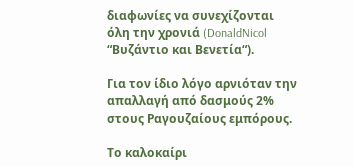διαφωνίες να συνεχίζονται όλη την χρονιά (DonaldNicol “Βυζάντιο και Βενετία“).

Για τον ίδιο λόγο αρνιόταν την απαλλαγή από δασμούς 2% στους Ραγουζαίους εμπόρους.

Το καλοκαίρι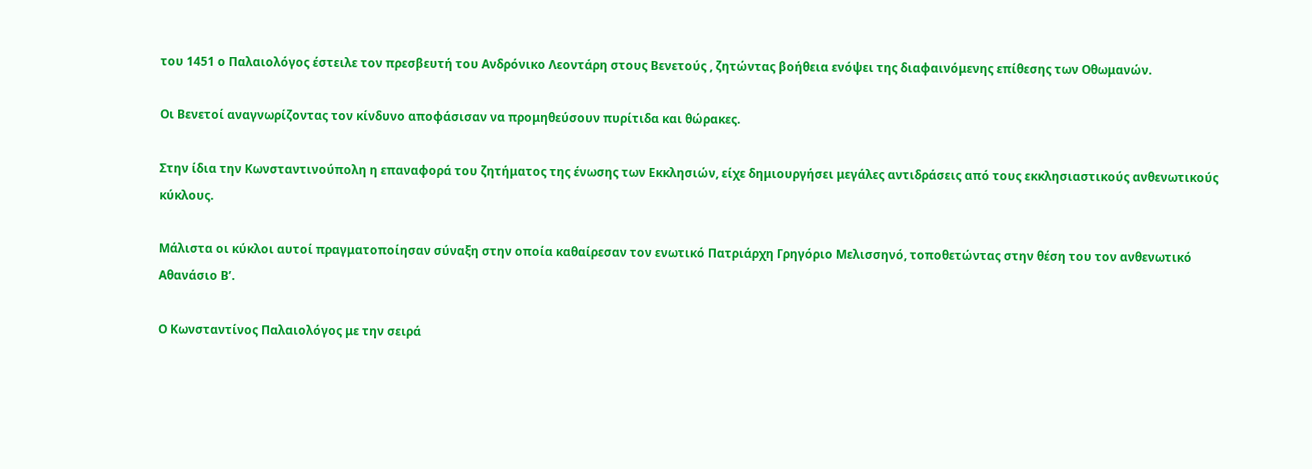του 1451 ο Παλαιολόγος έστειλε τον πρεσβευτή του Ανδρόνικο Λεοντάρη στους Βενετούς , ζητώντας βοήθεια ενόψει της διαφαινόμενης επίθεσης των Οθωμανών.

Οι Βενετοί αναγνωρίζοντας τον κίνδυνο αποφάσισαν να προμηθεύσουν πυρίτιδα και θώρακες.

Στην ίδια την Κωνσταντινούπολη η επαναφορά του ζητήματος της ένωσης των Εκκλησιών, είχε δημιουργήσει μεγάλες αντιδράσεις από τους εκκλησιαστικούς ανθενωτικούς κύκλους.

Μάλιστα οι κύκλοι αυτοί πραγματοποίησαν σύναξη στην οποία καθαίρεσαν τον ενωτικό Πατριάρχη Γρηγόριο Μελισσηνό, τοποθετώντας στην θέση του τον ανθενωτικό Αθανάσιο Β’.

Ο Κωνσταντίνος Παλαιολόγος με την σειρά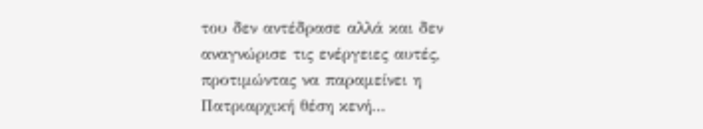του δεν αντέδρασε αλλά και δεν αναγνώρισε τις ενέργειες αυτές, προτιμώντας να παραμείνει η Πατριαρχική θέση κενή…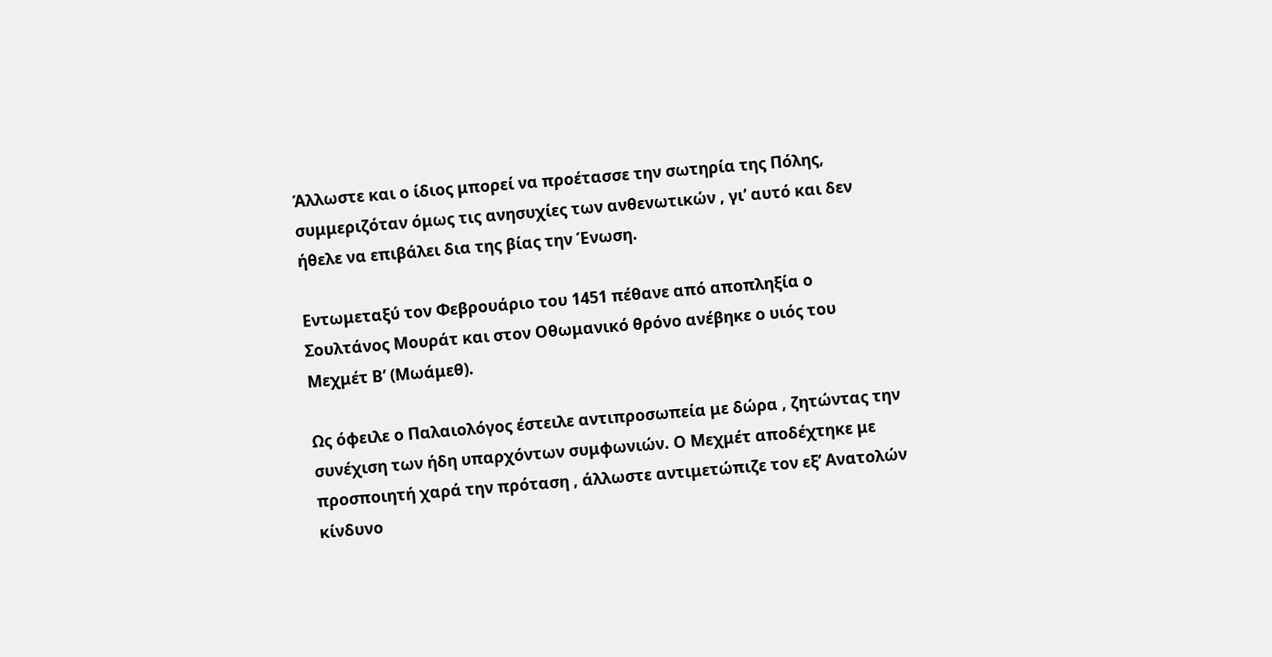Άλλωστε και ο ίδιος μπορεί να προέτασσε την σωτηρία της Πόλης,  συμμεριζόταν όμως τις ανησυχίες των ανθενωτικών , γι’ αυτό και δεν ήθελε να επιβάλει δια της βίας την Ένωση.

Εντωμεταξύ τον Φεβρουάριο του 1451 πέθανε από αποπληξία ο Σουλτάνος Μουράτ και στον Οθωμανικό θρόνο ανέβηκε ο υιός του Μεχμέτ Β’ (Μωάμεθ).

Ως όφειλε ο Παλαιολόγος έστειλε αντιπροσωπεία με δώρα , ζητώντας την συνέχιση των ήδη υπαρχόντων συμφωνιών. Ο Μεχμέτ αποδέχτηκε με προσποιητή χαρά την πρόταση , άλλωστε αντιμετώπιζε τον εξ’ Ανατολών κίνδυνο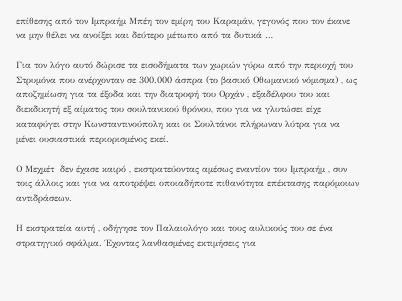επίθεσης από τον Ιμπραήμ Μπέη τον εμίρη του Καραμάν, γεγονός που τον έκανε να μην θέλει να ανοίξει και δεύτερο μέτωπο από τα δυτικά …

Για τον λόγο αυτό δώρισε τα εισοδήματα των χωριών γύρω από την περιοχή του Στρυμόνα που ανέρχονταν σε 300.000 άσπρα (το βασικό Οθωμανικό νόμισμα) , ως αποζημίωση για τα έξοδα και την διατροφή του Ορχάν , εξαδέλφου του και διεκδικητή εξ αίματος του σουλτανικού θρόνου, που για να γλυτώσει είχε καταφύγει στην Κωνσταντινούπολη και οι Σουλτάνοι πλήρωναν λύτρα για να μένει ουσιαστικά περιορισμένος εκεί.

Ο Μεχμέτ  δεν έχασε καιρό , εκστρατεύοντας αμέσως εναντίον του Ιμπραήμ , συν τοις άλλοις και για να αποτρέψει οποιαδήποτε πιθανότητα επέκτασης παρόμοιων αντιδράσεων.

Η εκστρατεία αυτή , οδήγησε τον Παλαιολόγο και τους αυλικούς του σε ένα στρατηγικό σφάλμα. Έχοντας λανθασμένες εκτιμήσεις για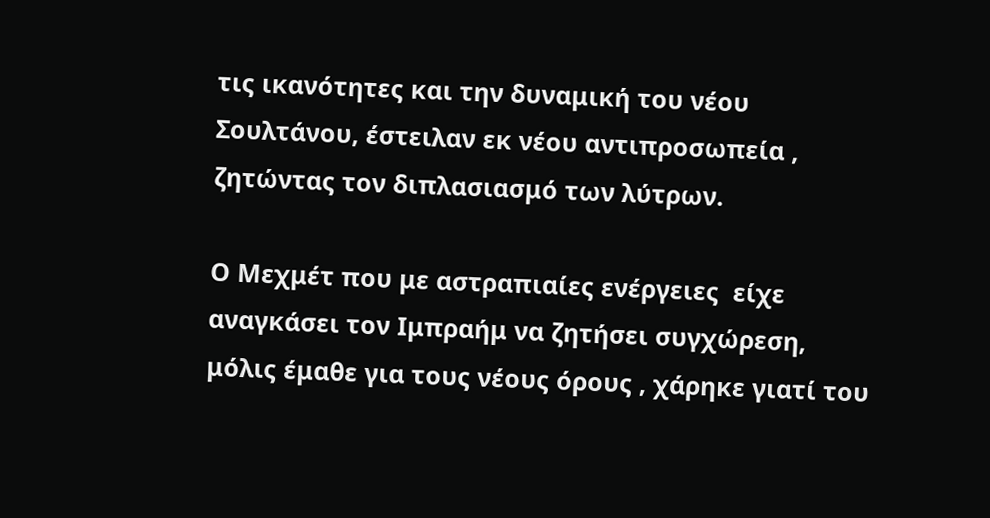τις ικανότητες και την δυναμική του νέου Σουλτάνου, έστειλαν εκ νέου αντιπροσωπεία , ζητώντας τον διπλασιασμό των λύτρων.

Ο Μεχμέτ που με αστραπιαίες ενέργειες  είχε αναγκάσει τον Ιμπραήμ να ζητήσει συγχώρεση, μόλις έμαθε για τους νέους όρους , χάρηκε γιατί του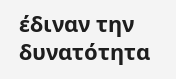έδιναν την δυνατότητα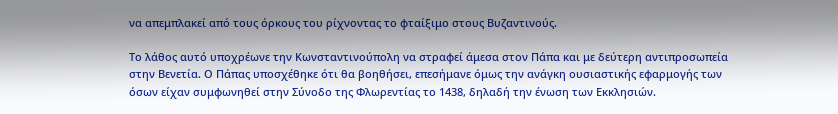να απεμπλακεί από τους όρκους του ρίχνοντας το φταίξιμο στους Βυζαντινούς.

Το λάθος αυτό υποχρέωνε την Κωνσταντινούπολη να στραφεί άμεσα στον Πάπα και με δεύτερη αντιπροσωπεία στην Βενετία. Ο Πάπας υποσχέθηκε ότι θα βοηθήσει, επεσήμανε όμως την ανάγκη ουσιαστικής εφαρμογής των όσων είχαν συμφωνηθεί στην Σύνοδο της Φλωρεντίας το 1438, δηλαδή την ένωση των Εκκλησιών.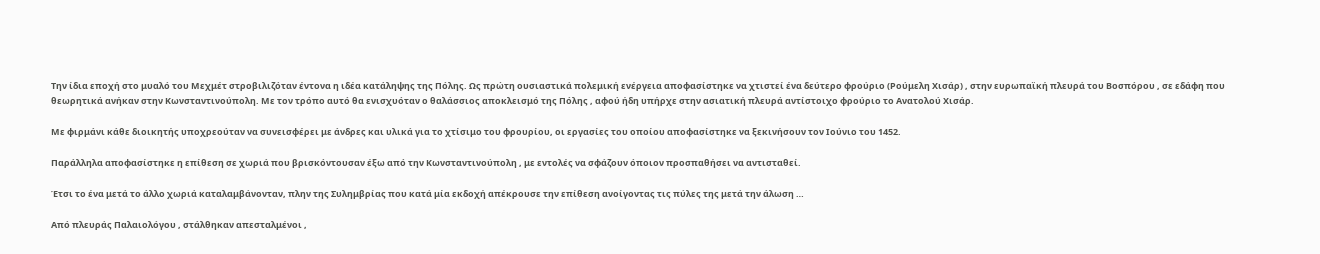Την ίδια εποχή στο μυαλό του Μεχμέτ στροβιλιζόταν έντονα η ιδέα κατάληψης της Πόλης. Ως πρώτη ουσιαστικά πολεμική ενέργεια αποφασίστηκε να χτιστεί ένα δεύτερο φρούριο (Ρούμελη Χισάρ) , στην ευρωπαϊκή πλευρά του Βοσπόρου , σε εδάφη που θεωρητικά ανήκαν στην Κωνσταντινούπολη. Με τον τρόπο αυτό θα ενισχυόταν ο θαλάσσιος αποκλεισμό της Πόλης , αφού ήδη υπήρχε στην ασιατική πλευρά αντίστοιχο φρούριο το Ανατολού Χισάρ.

Με φιρμάνι κάθε διοικητής υποχρεούταν να συνεισφέρει με άνδρες και υλικά για το χτίσιμο του φρουρίου, οι εργασίες του οποίου αποφασίστηκε να ξεκινήσουν τον Ιούνιο του 1452.

Παράλληλα αποφασίστηκε η επίθεση σε χωριά που βρισκόντουσαν έξω από την Κωνσταντινούπολη , με εντολές να σφάζουν όποιον προσπαθήσει να αντισταθεί.

Έτσι το ένα μετά το άλλο χωριά καταλαμβάνονταν, πλην της Συλημβρίας που κατά μία εκδοχή απέκρουσε την επίθεση ανοίγοντας τις πύλες της μετά την άλωση …

Από πλευράς Παλαιολόγου , στάλθηκαν απεσταλμένοι ,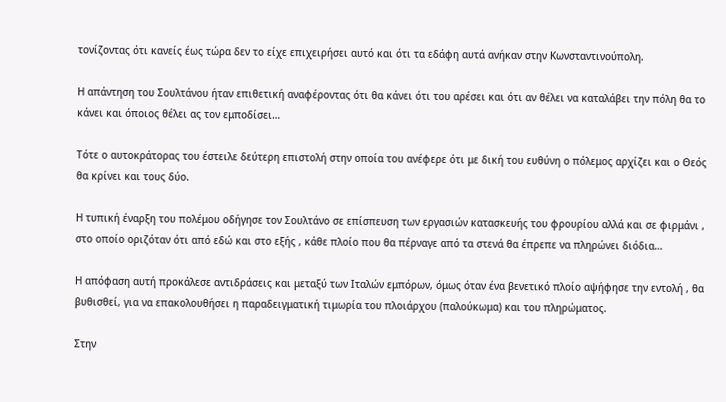τονίζοντας ότι κανείς έως τώρα δεν το είχε επιχειρήσει αυτό και ότι τα εδάφη αυτά ανήκαν στην Κωνσταντινούπολη.

Η απάντηση του Σουλτάνου ήταν επιθετική αναφέροντας ότι θα κάνει ότι του αρέσει και ότι αν θέλει να καταλάβει την πόλη θα το κάνει και όποιος θέλει ας τον εμποδίσει…

Τότε ο αυτοκράτορας του έστειλε δεύτερη επιστολή στην οποία του ανέφερε ότι με δική του ευθύνη ο πόλεμος αρχίζει και ο Θεός θα κρίνει και τους δύο.

Η τυπική έναρξη του πολέμου οδήγησε τον Σουλτάνο σε επίσπευση των εργασιών κατασκευής του φρουρίου αλλά και σε φιρμάνι , στο οποίο οριζόταν ότι από εδώ και στο εξής , κάθε πλοίο που θα πέρναγε από τα στενά θα έπρεπε να πληρώνει διόδια…

Η απόφαση αυτή προκάλεσε αντιδράσεις και μεταξύ των Ιταλών εμπόρων, όμως όταν ένα βενετικό πλοίο αψήφησε την εντολή , θα βυθισθεί, για να επακολουθήσει η παραδειγματική τιμωρία του πλοιάρχου (παλούκωμα) και του πληρώματος.

Στην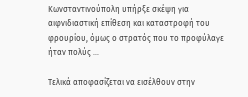Κωνσταντινούπολη υπήρξε σκέψη για αιφνιδιαστική επίθεση και καταστροφή του φρουρίου, όμως ο στρατός που το προφύλαγε ήταν πολύς …

Τελικά αποφασίζεται να εισέλθουν στην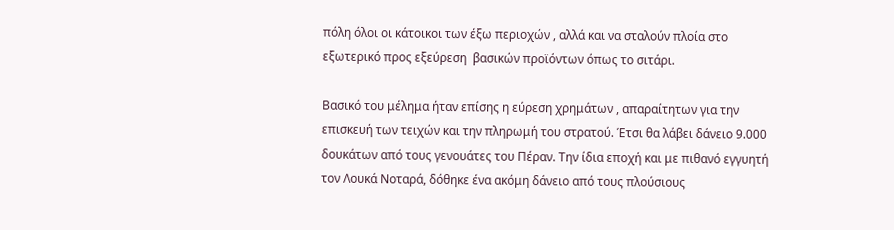πόλη όλοι οι κάτοικοι των έξω περιοχών , αλλά και να σταλούν πλοία στο εξωτερικό προς εξεύρεση  βασικών προϊόντων όπως το σιτάρι.

Βασικό του μέλημα ήταν επίσης η εύρεση χρημάτων , απαραίτητων για την επισκευή των τειχών και την πληρωμή του στρατού. Έτσι θα λάβει δάνειο 9.000 δουκάτων από τους γενουάτες του Πέραν. Την ίδια εποχή και με πιθανό εγγυητή τον Λουκά Νοταρά, δόθηκε ένα ακόμη δάνειο από τους πλούσιους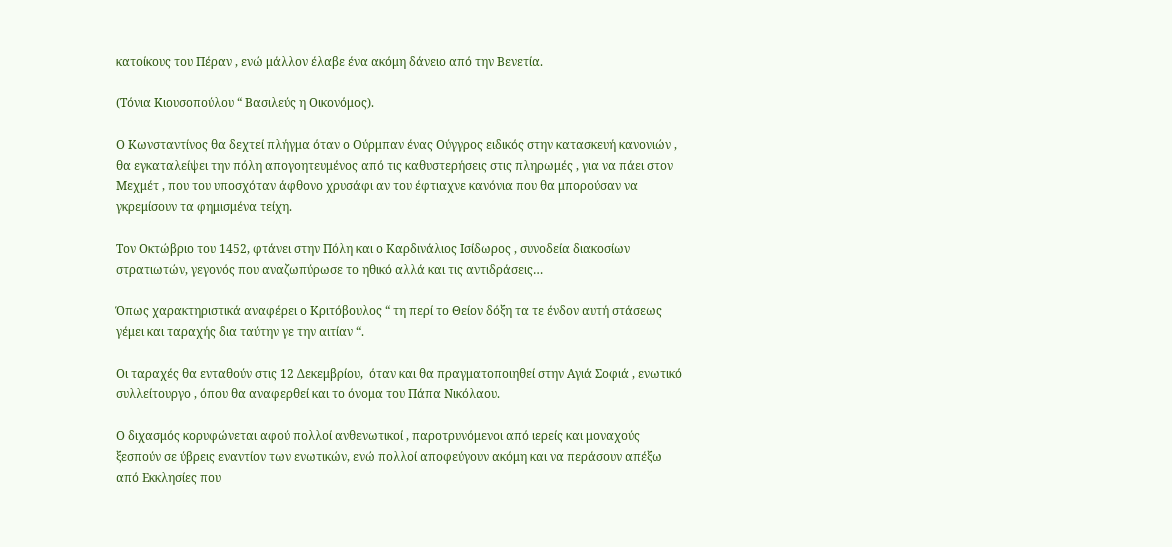κατοίκους του Πέραν , ενώ μάλλον έλαβε ένα ακόμη δάνειο από την Βενετία.

(Τόνια Κιουσοπούλου “ Βασιλεύς η Οικονόμος).

Ο Κωνσταντίνος θα δεχτεί πλήγμα όταν ο Ούρμπαν ένας Ούγγρος ειδικός στην κατασκευή κανονιών , θα εγκαταλείψει την πόλη απογοητευμένος από τις καθυστερήσεις στις πληρωμές , για να πάει στον Μεχμέτ , που του υποσχόταν άφθονο χρυσάφι αν του έφτιαχνε κανόνια που θα μπορούσαν να γκρεμίσουν τα φημισμένα τείχη.

Τον Οκτώβριο του 1452, φτάνει στην Πόλη και ο Καρδινάλιος Ισίδωρος , συνοδεία διακοσίων στρατιωτών, γεγονός που αναζωπύρωσε το ηθικό αλλά και τις αντιδράσεις…

Όπως χαρακτηριστικά αναφέρει ο Κριτόβουλος “ τη περί το Θείον δόξη τα τε ένδον αυτή στάσεως γέμει και ταραχής δια ταύτην γε την αιτίαν “.

Οι ταραχές θα ενταθούν στις 12 Δεκεμβρίου,  όταν και θα πραγματοποιηθεί στην Αγιά Σοφιά , ενωτικό συλλείτουργο , όπου θα αναφερθεί και το όνομα του Πάπα Νικόλαου.

Ο διχασμός κορυφώνεται αφού πολλοί ανθενωτικοί , παροτρυνόμενοι από ιερείς και μοναχούς ξεσπούν σε ύβρεις εναντίον των ενωτικών, ενώ πολλοί αποφεύγουν ακόμη και να περάσουν απέξω από Εκκλησίες που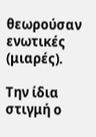θεωρούσαν ενωτικές (μιαρές).

Την ίδια στιγμή ο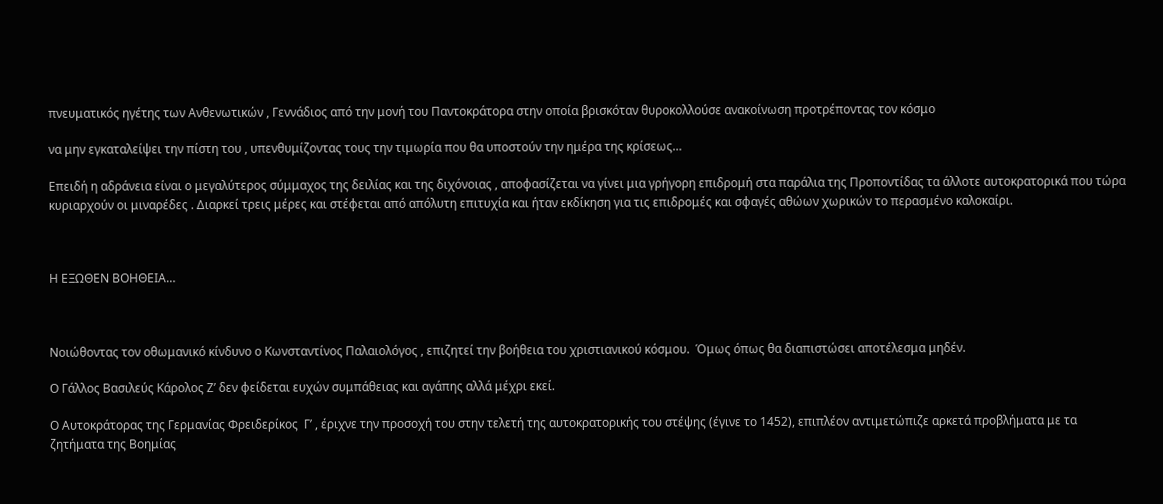πνευματικός ηγέτης των Ανθενωτικών , Γεννάδιος από την μονή του Παντοκράτορα στην οποία βρισκόταν θυροκολλούσε ανακοίνωση προτρέποντας τον κόσμο

να μην εγκαταλείψει την πίστη του , υπενθυμίζοντας τους την τιμωρία που θα υποστούν την ημέρα της κρίσεως…

Επειδή η αδράνεια είναι ο μεγαλύτερος σύμμαχος της δειλίας και της διχόνοιας , αποφασίζεται να γίνει μια γρήγορη επιδρομή στα παράλια της Προποντίδας τα άλλοτε αυτοκρατορικά που τώρα κυριαρχούν οι μιναρέδες . Διαρκεί τρεις μέρες και στέφεται από απόλυτη επιτυχία και ήταν εκδίκηση για τις επιδρομές και σφαγές αθώων χωρικών το περασμένο καλοκαίρι.



Η ΕΞΩΘΕΝ ΒΟΗΘΕΙΑ…



Νοιώθοντας τον οθωμανικό κίνδυνο ο Κωνσταντίνος Παλαιολόγος , επιζητεί την βοήθεια του χριστιανικού κόσμου.  Όμως όπως θα διαπιστώσει αποτέλεσμα μηδέν.

Ο Γάλλος Βασιλεύς Κάρολος Ζ’ δεν φείδεται ευχών συμπάθειας και αγάπης αλλά μέχρι εκεί.

Ο Αυτοκράτορας της Γερμανίας Φρειδερίκος  Γ’ , έριχνε την προσοχή του στην τελετή της αυτοκρατορικής του στέψης (έγινε το 1452), επιπλέον αντιμετώπιζε αρκετά προβλήματα με τα ζητήματα της Βοημίας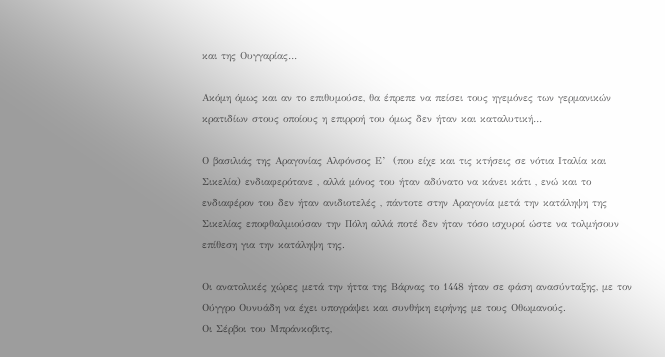και της Ουγγαρίας…

Ακόμη όμως και αν το επιθυμούσε, θα έπρεπε να πείσει τους ηγεμόνες των γερμανικών κρατιδίων στους οποίους η επιρροή του όμως δεν ήταν και καταλυτική…

Ο βασιλιάς της Αραγονίας Αλφόνσος Ε’  (που είχε και τις κτήσεις σε νότια Ιταλία και Σικελία) ενδιαφερότανε , αλλά μόνος του ήταν αδύνατο να κάνει κάτι , ενώ και το ενδιαφέρον του δεν ήταν ανιδιοτελές , πάντοτε στην Αραγονία μετά την κατάληψη της Σικελίας εποφθαλμιούσαν την Πόλη αλλά ποτέ δεν ήταν τόσο ισχυροί ώστε να τολμήσουν επίθεση για την κατάληψη της.

Οι ανατολικές χώρες μετά την ήττα της Βάρνας το 1448 ήταν σε φάση ανασύνταξης, με τον Ούγγρο Ουνυάδη να έχει υπογράψει και συνθήκη ειρήνης με τους Οθωμανούς.                            Οι Σέρβοι του Μπράνκοβιτς,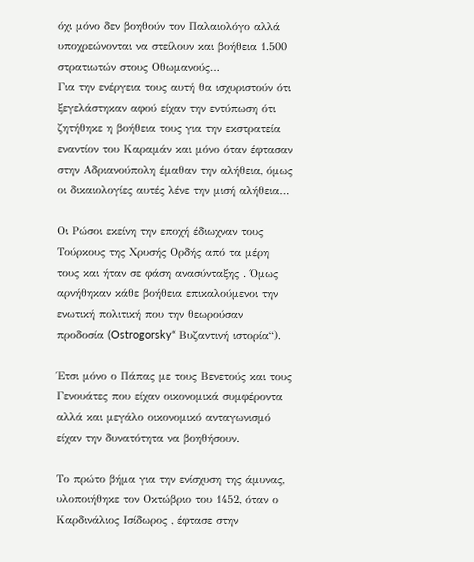όχι μόνο δεν βοηθούν τον Παλαιολόγο αλλά υποχρεώνονται να στείλουν και βοήθεια 1.500 στρατιωτών στους Οθωμανούς…                                                       Για την ενέργεια τους αυτή θα ισχυριστούν ότι ξεγελάστηκαν αφού είχαν την εντύπωση ότι ζητήθηκε η βοήθεια τους για την εκστρατεία εναντίον του Καραμάν και μόνο όταν έφτασαν στην Αδριανούπολη έμαθαν την αλήθεια, όμως οι δικαιολογίες αυτές λένε την μισή αλήθεια…

Οι Ρώσοι εκείνη την εποχή έδιωχναν τους Τούρκους της Χρυσής Ορδής από τα μέρη τους και ήταν σε φάση ανασύνταξης . Όμως αρνήθηκαν κάθε βοήθεια επικαλούμενοι την ενωτική πολιτική που την θεωρούσαν προδοσία (Ostrogorsky“ Βυζαντινή ιστορία“).

Έτσι μόνο ο Πάπας με τους Βενετούς και τους Γενουάτες που είχαν οικονομικά συμφέροντα αλλά και μεγάλο οικονομικό ανταγωνισμό είχαν την δυνατότητα να βοηθήσουν.

Το πρώτο βήμα για την ενίσχυση της άμυνας, υλοποιήθηκε τον Οκτώβριο του 1452, όταν ο Καρδινάλιος Ισίδωρος , έφτασε στην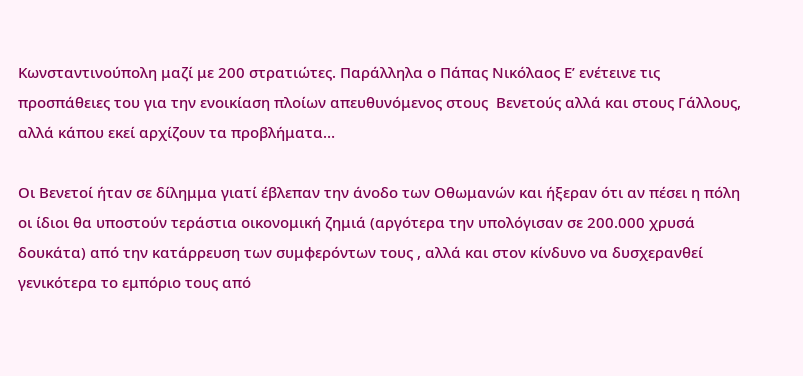Κωνσταντινούπολη μαζί με 200 στρατιώτες. Παράλληλα ο Πάπας Νικόλαος Ε’ ενέτεινε τις προσπάθειες του για την ενοικίαση πλοίων απευθυνόμενος στους  Βενετούς αλλά και στους Γάλλους, αλλά κάπου εκεί αρχίζουν τα προβλήματα…

Οι Βενετοί ήταν σε δίλημμα γιατί έβλεπαν την άνοδο των Οθωμανών και ήξεραν ότι αν πέσει η πόλη οι ίδιοι θα υποστούν τεράστια οικονομική ζημιά (αργότερα την υπολόγισαν σε 200.000 χρυσά δουκάτα) από την κατάρρευση των συμφερόντων τους , αλλά και στον κίνδυνο να δυσχερανθεί γενικότερα το εμπόριο τους από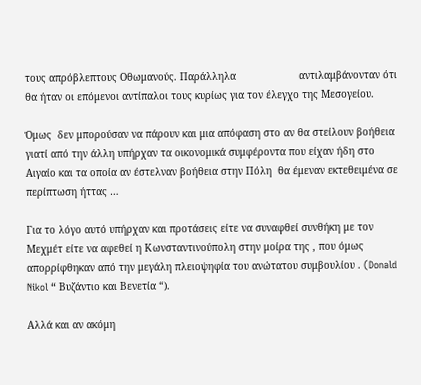τους απρόβλεπτους Οθωμανούς. Παράλληλα                     αντιλαμβάνονταν ότι θα ήταν οι επόμενοι αντίπαλοι τους κυρίως για τον έλεγχο της Μεσογείου.

Όμως  δεν μπορούσαν να πάρουν και μια απόφαση στο αν θα στείλουν βοήθεια γιατί από την άλλη υπήρχαν τα οικονομικά συμφέροντα που είχαν ήδη στο Αιγαίο και τα οποία αν έστελναν βοήθεια στην Πόλη  θα έμεναν εκτεθειμένα σε περίπτωση ήττας …

Για το λόγο αυτό υπήρχαν και προτάσεις είτε να συναφθεί συνθήκη με τον Μεχμέτ είτε να αφεθεί η Κωνσταντινούπολη στην μοίρα της , που όμως απορρίφθηκαν από την μεγάλη πλειοψηφία του ανώτατου συμβουλίου . (Donald Nikol “ Βυζάντιο και Βενετία “).

Αλλά και αν ακόμη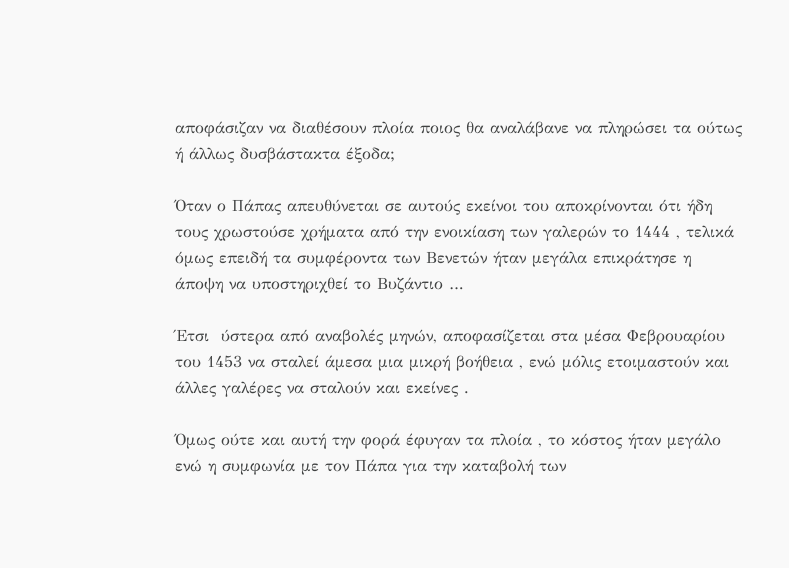αποφάσιζαν να διαθέσουν πλοία ποιος θα αναλάβανε να πληρώσει τα ούτως ή άλλως δυσβάστακτα έξοδα;

Όταν ο Πάπας απευθύνεται σε αυτούς εκείνοι του αποκρίνονται ότι ήδη τους χρωστούσε χρήματα από την ενοικίαση των γαλερών το 1444 , τελικά όμως επειδή τα συμφέροντα των Βενετών ήταν μεγάλα επικράτησε η άποψη να υποστηριχθεί το Βυζάντιο …

Έτσι  ύστερα από αναβολές μηνών, αποφασίζεται στα μέσα Φεβρουαρίου του 1453 να σταλεί άμεσα μια μικρή βοήθεια , ενώ μόλις ετοιμαστούν και άλλες γαλέρες να σταλούν και εκείνες .

Όμως ούτε και αυτή την φορά έφυγαν τα πλοία , το κόστος ήταν μεγάλο ενώ η συμφωνία με τον Πάπα για την καταβολή των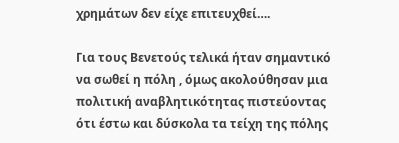χρημάτων δεν είχε επιτευχθεί….

Για τους Βενετούς τελικά ήταν σημαντικό να σωθεί η πόλη , όμως ακολούθησαν μια πολιτική αναβλητικότητας πιστεύοντας ότι έστω και δύσκολα τα τείχη της πόλης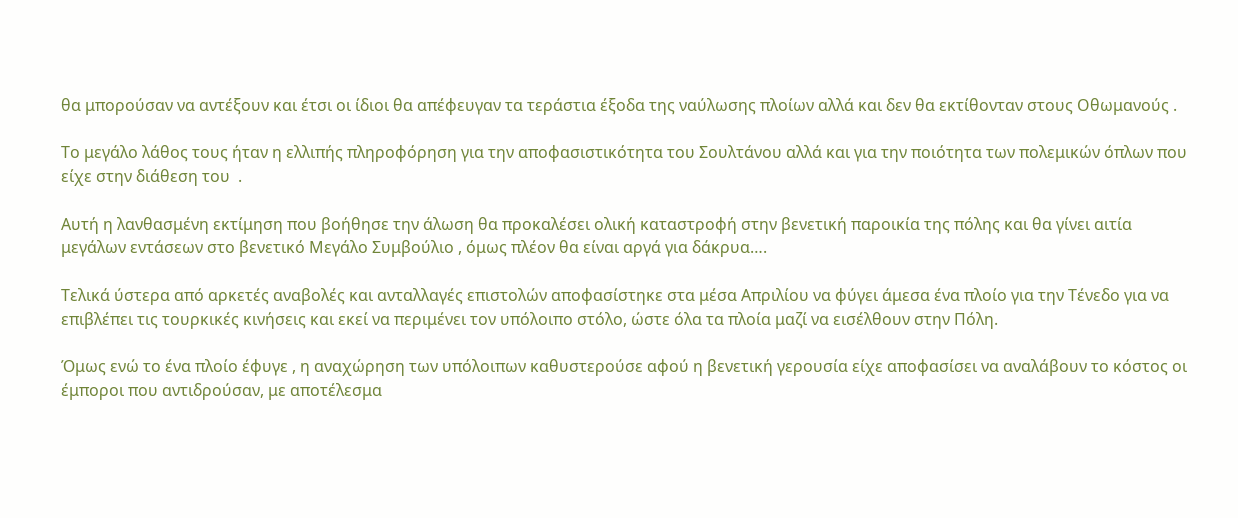θα μπορούσαν να αντέξουν και έτσι οι ίδιοι θα απέφευγαν τα τεράστια έξοδα της ναύλωσης πλοίων αλλά και δεν θα εκτίθονταν στους Οθωμανούς .

Το μεγάλο λάθος τους ήταν η ελλιπής πληροφόρηση για την αποφασιστικότητα του Σουλτάνου αλλά και για την ποιότητα των πολεμικών όπλων που είχε στην διάθεση του  .

Αυτή η λανθασμένη εκτίμηση που βοήθησε την άλωση θα προκαλέσει ολική καταστροφή στην βενετική παροικία της πόλης και θα γίνει αιτία μεγάλων εντάσεων στο βενετικό Μεγάλο Συμβούλιο , όμως πλέον θα είναι αργά για δάκρυα….

Τελικά ύστερα από αρκετές αναβολές και ανταλλαγές επιστολών αποφασίστηκε στα μέσα Απριλίου να φύγει άμεσα ένα πλοίο για την Τένεδο για να επιβλέπει τις τουρκικές κινήσεις και εκεί να περιμένει τον υπόλοιπο στόλο, ώστε όλα τα πλοία μαζί να εισέλθουν στην Πόλη.

Όμως ενώ το ένα πλοίο έφυγε , η αναχώρηση των υπόλοιπων καθυστερούσε αφού η βενετική γερουσία είχε αποφασίσει να αναλάβουν το κόστος οι έμποροι που αντιδρούσαν, με αποτέλεσμα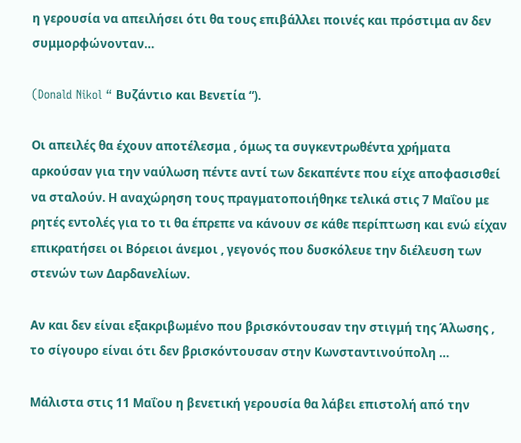η γερουσία να απειλήσει ότι θα τους επιβάλλει ποινές και πρόστιμα αν δεν συμμορφώνονταν…

(Donald Nikol “ Βυζάντιο και Βενετία “).

Οι απειλές θα έχουν αποτέλεσμα , όμως τα συγκεντρωθέντα χρήματα αρκούσαν για την ναύλωση πέντε αντί των δεκαπέντε που είχε αποφασισθεί να σταλούν. Η αναχώρηση τους πραγματοποιήθηκε τελικά στις 7 Μαΐου με ρητές εντολές για το τι θα έπρεπε να κάνουν σε κάθε περίπτωση και ενώ είχαν επικρατήσει οι Βόρειοι άνεμοι , γεγονός που δυσκόλευε την διέλευση των στενών των Δαρδανελίων.

Αν και δεν είναι εξακριβωμένο που βρισκόντουσαν την στιγμή της Άλωσης , το σίγουρο είναι ότι δεν βρισκόντουσαν στην Κωνσταντινούπολη …

Μάλιστα στις 11 Μαΐου η βενετική γερουσία θα λάβει επιστολή από την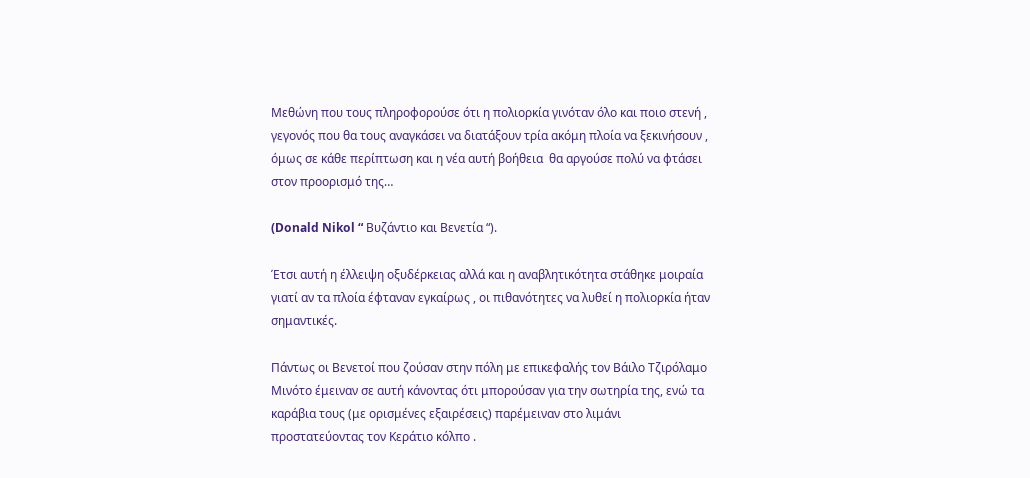Μεθώνη που τους πληροφορούσε ότι η πολιορκία γινόταν όλο και ποιο στενή , γεγονός που θα τους αναγκάσει να διατάξουν τρία ακόμη πλοία να ξεκινήσουν , όμως σε κάθε περίπτωση και η νέα αυτή βοήθεια  θα αργούσε πολύ να φτάσει στον προορισμό της…

(Donald Nikol “ Βυζάντιο και Βενετία “).

Έτσι αυτή η έλλειψη οξυδέρκειας αλλά και η αναβλητικότητα στάθηκε μοιραία γιατί αν τα πλοία έφταναν εγκαίρως , οι πιθανότητες να λυθεί η πολιορκία ήταν σημαντικές.

Πάντως οι Βενετοί που ζούσαν στην πόλη με επικεφαλής τον Βάιλο Τζιρόλαμο Μινότο έμειναν σε αυτή κάνοντας ότι μπορούσαν για την σωτηρία της, ενώ τα καράβια τους (με ορισμένες εξαιρέσεις) παρέμειναν στο λιμάνι προστατεύοντας τον Κεράτιο κόλπο .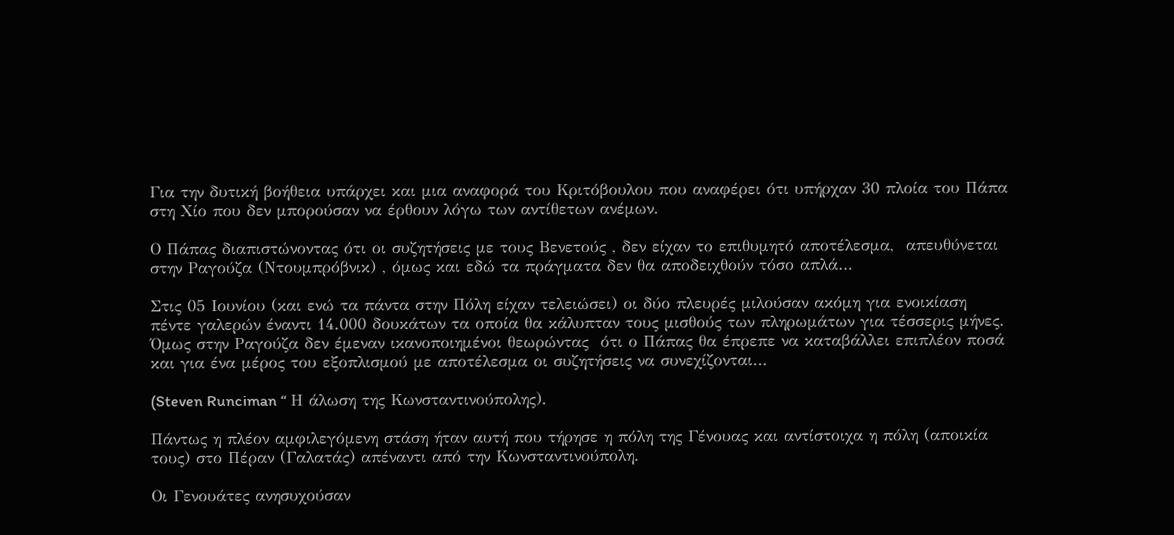Για την δυτική βοήθεια υπάρχει και μια αναφορά του Κριτόβουλου που αναφέρει ότι υπήρχαν 30 πλοία του Πάπα στη Χίο που δεν μπορούσαν να έρθουν λόγω των αντίθετων ανέμων.

Ο Πάπας διαπιστώνοντας ότι οι συζητήσεις με τους Βενετούς , δεν είχαν το επιθυμητό αποτέλεσμα,  απευθύνεται στην Ραγούζα (Ντουμπρόβνικ) , όμως και εδώ τα πράγματα δεν θα αποδειχθούν τόσο απλά…

Στις 05 Ιουνίου (και ενώ τα πάντα στην Πόλη είχαν τελειώσει) οι δύο πλευρές μιλούσαν ακόμη για ενοικίαση πέντε γαλερών έναντι 14.000 δουκάτων τα οποία θα κάλυπταν τους μισθούς των πληρωμάτων για τέσσερις μήνες. Όμως στην Ραγούζα δεν έμεναν ικανοποιημένοι θεωρώντας  ότι ο Πάπας θα έπρεπε να καταβάλλει επιπλέον ποσά και για ένα μέρος του εξοπλισμού με αποτέλεσμα οι συζητήσεις να συνεχίζονται…

(Steven Runciman “ Η άλωση της Κωνσταντινούπολης).

Πάντως η πλέον αμφιλεγόμενη στάση ήταν αυτή που τήρησε η πόλη της Γένουας και αντίστοιχα η πόλη (αποικία τους) στο Πέραν (Γαλατάς) απέναντι από την Κωνσταντινούπολη.

Οι Γενουάτες ανησυχούσαν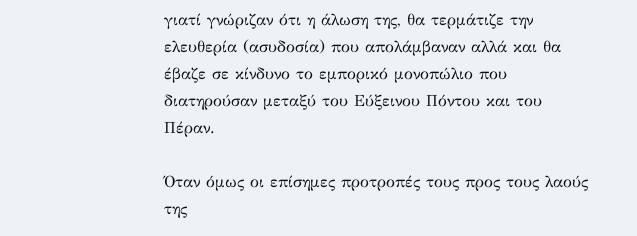γιατί γνώριζαν ότι η άλωση της, θα τερμάτιζε την ελευθερία (ασυδοσία) που απολάμβαναν αλλά και θα έβαζε σε κίνδυνο το εμπορικό μονοπώλιο που διατηρούσαν μεταξύ του Εύξεινου Πόντου και του Πέραν.

Όταν όμως οι επίσημες προτροπές τους προς τους λαούς της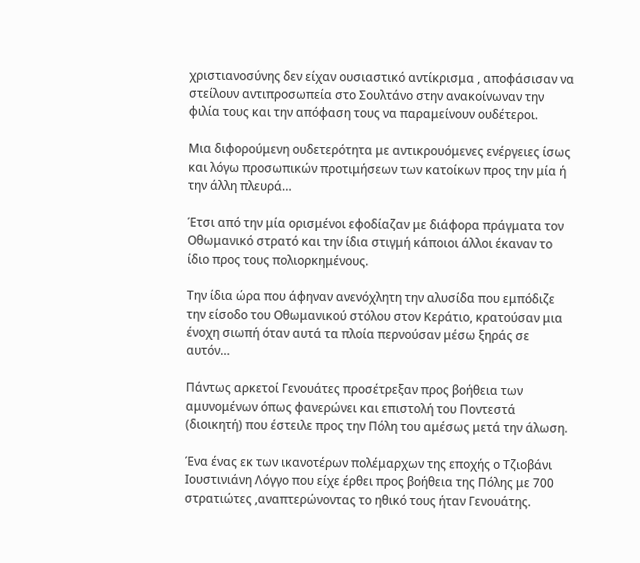χριστιανοσύνης δεν είχαν ουσιαστικό αντίκρισμα , αποφάσισαν να στείλουν αντιπροσωπεία στο Σουλτάνο στην ανακοίνωναν την φιλία τους και την απόφαση τους να παραμείνουν ουδέτεροι.

Μια διφορούμενη ουδετερότητα με αντικρουόμενες ενέργειες ίσως και λόγω προσωπικών προτιμήσεων των κατοίκων προς την μία ή την άλλη πλευρά…

Έτσι από την μία ορισμένοι εφοδίαζαν με διάφορα πράγματα τον Οθωμανικό στρατό και την ίδια στιγμή κάποιοι άλλοι έκαναν το ίδιο προς τους πολιορκημένους.

Την ίδια ώρα που άφηναν ανενόχλητη την αλυσίδα που εμπόδιζε την είσοδο του Οθωμανικού στόλου στον Κεράτιο, κρατούσαν μια ένοχη σιωπή όταν αυτά τα πλοία περνούσαν μέσω ξηράς σε αυτόν…

Πάντως αρκετοί Γενουάτες προσέτρεξαν προς βοήθεια των αμυνομένων όπως φανερώνει και επιστολή του Ποντεστά (διοικητή) που έστειλε προς την Πόλη του αμέσως μετά την άλωση.

Ένα ένας εκ των ικανοτέρων πολέμαρχων της εποχής ο Τζιοβάνι Ιουστινιάνη Λόγγο που είχε έρθει προς βοήθεια της Πόλης με 700 στρατιώτες ,αναπτερώνοντας το ηθικό τους ήταν Γενουάτης.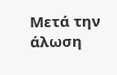Μετά την άλωση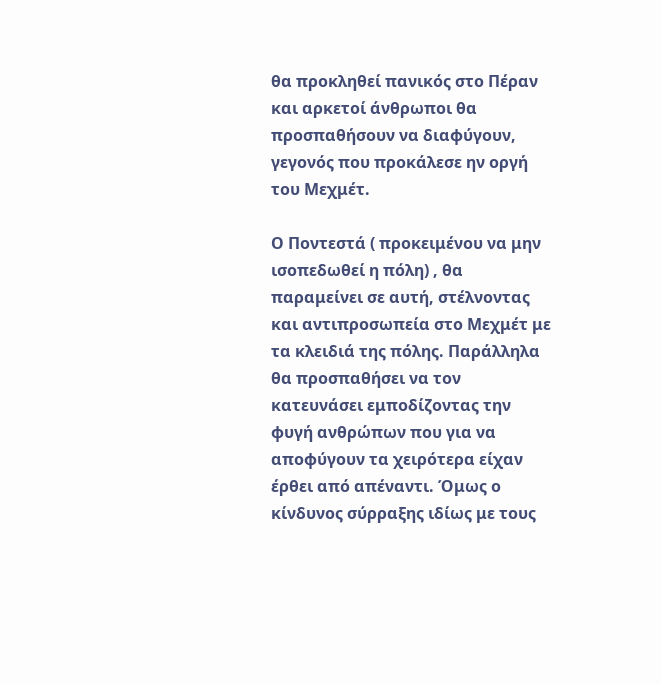θα προκληθεί πανικός στο Πέραν και αρκετοί άνθρωποι θα προσπαθήσουν να διαφύγουν, γεγονός που προκάλεσε ην οργή του Μεχμέτ.

Ο Ποντεστά ( προκειμένου να μην ισοπεδωθεί η πόλη) , θα παραμείνει σε αυτή, στέλνοντας και αντιπροσωπεία στο Μεχμέτ με τα κλειδιά της πόλης. Παράλληλα θα προσπαθήσει να τον κατευνάσει εμποδίζοντας την φυγή ανθρώπων που για να αποφύγουν τα χειρότερα είχαν έρθει από απέναντι. Όμως ο κίνδυνος σύρραξης ιδίως με τους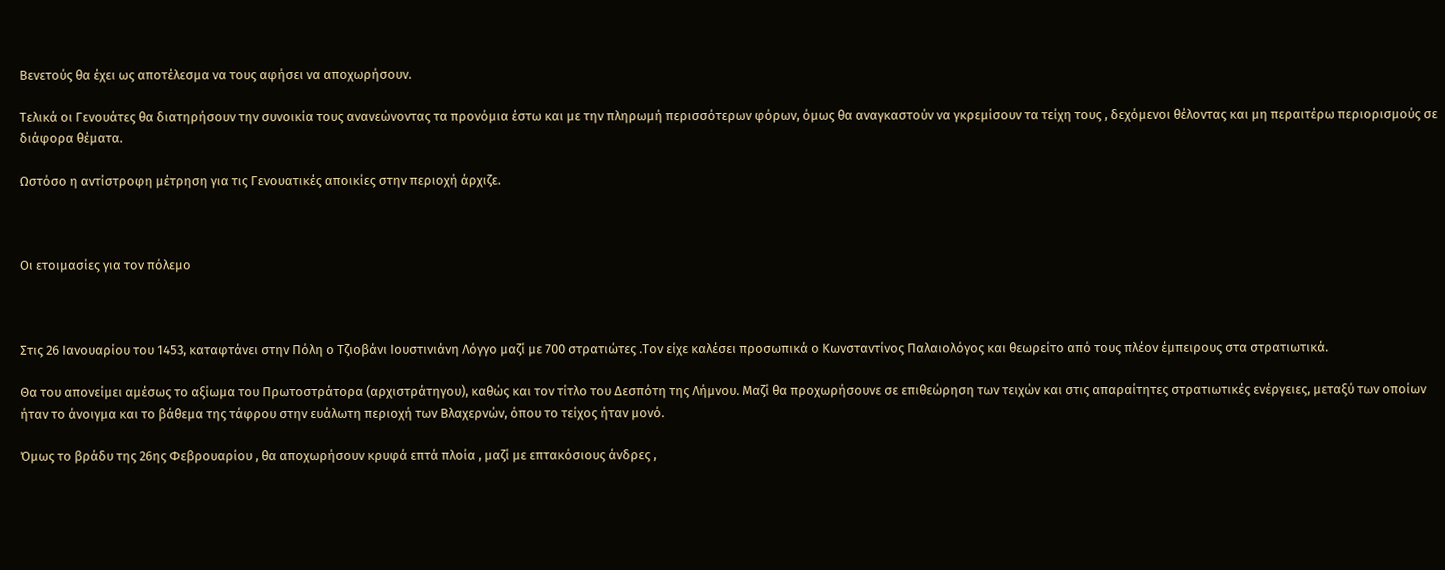Βενετούς θα έχει ως αποτέλεσμα να τους αφήσει να αποχωρήσουν.

Τελικά οι Γενουάτες θα διατηρήσουν την συνοικία τους ανανεώνοντας τα προνόμια έστω και με την πληρωμή περισσότερων φόρων, όμως θα αναγκαστούν να γκρεμίσουν τα τείχη τους , δεχόμενοι θέλοντας και μη περαιτέρω περιορισμούς σε διάφορα θέματα.

Ωστόσο η αντίστροφη μέτρηση για τις Γενουατικές αποικίες στην περιοχή άρχιζε.



Οι ετοιμασίες για τον πόλεμο



Στις 26 Ιανουαρίου του 1453, καταφτάνει στην Πόλη ο Τζιοβάνι Ιουστινιάνη Λόγγο μαζί με 700 στρατιώτες .Τον είχε καλέσει προσωπικά ο Κωνσταντίνος Παλαιολόγος και θεωρείτο από τους πλέον έμπειρους στα στρατιωτικά.

Θα του απονείμει αμέσως το αξίωμα του Πρωτοστράτορα (αρχιστράτηγου), καθώς και τον τίτλο του Δεσπότη της Λήμνου. Μαζί θα προχωρήσουνε σε επιθεώρηση των τειχών και στις απαραίτητες στρατιωτικές ενέργειες, μεταξύ των οποίων ήταν το άνοιγμα και το βάθεμα της τάφρου στην ευάλωτη περιοχή των Βλαχερνών, όπου το τείχος ήταν μονό.

Όμως το βράδυ της 26ης Φεβρουαρίου , θα αποχωρήσουν κρυφά επτά πλοία , μαζί με επτακόσιους άνδρες ,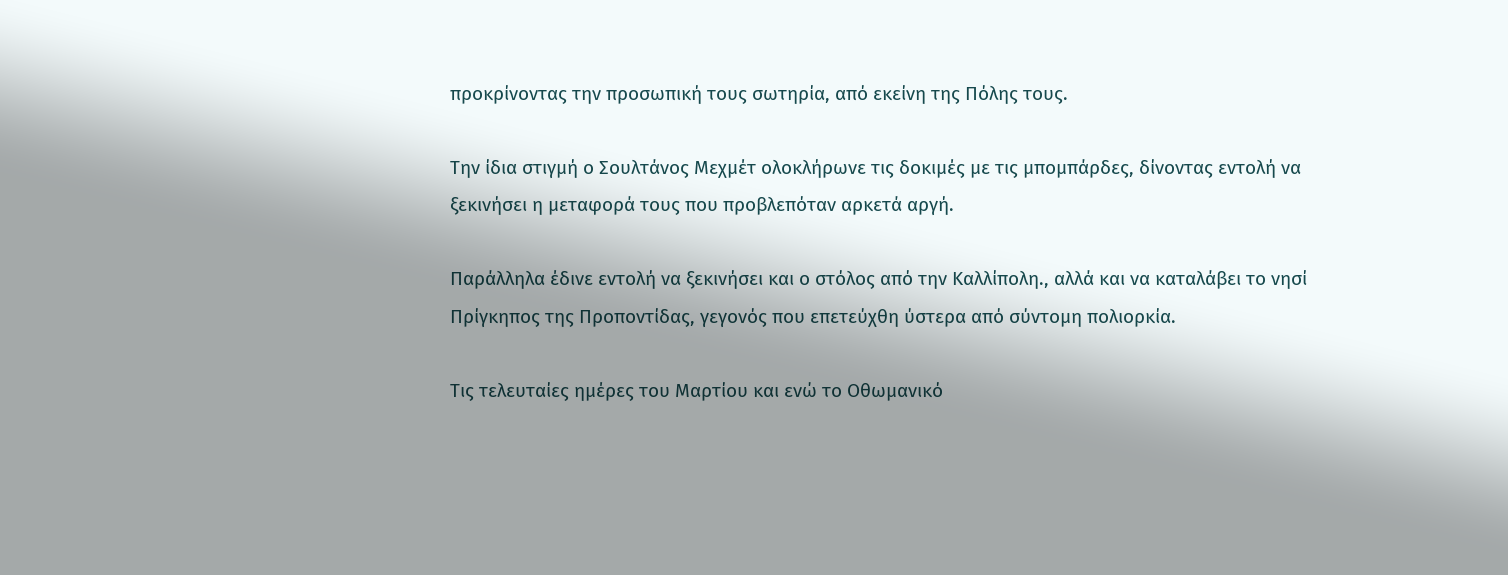προκρίνοντας την προσωπική τους σωτηρία, από εκείνη της Πόλης τους.

Την ίδια στιγμή ο Σουλτάνος Μεχμέτ ολοκλήρωνε τις δοκιμές με τις μπομπάρδες, δίνοντας εντολή να ξεκινήσει η μεταφορά τους που προβλεπόταν αρκετά αργή.

Παράλληλα έδινε εντολή να ξεκινήσει και ο στόλος από την Καλλίπολη., αλλά και να καταλάβει το νησί Πρίγκηπος της Προποντίδας, γεγονός που επετεύχθη ύστερα από σύντομη πολιορκία.

Τις τελευταίες ημέρες του Μαρτίου και ενώ το Οθωμανικό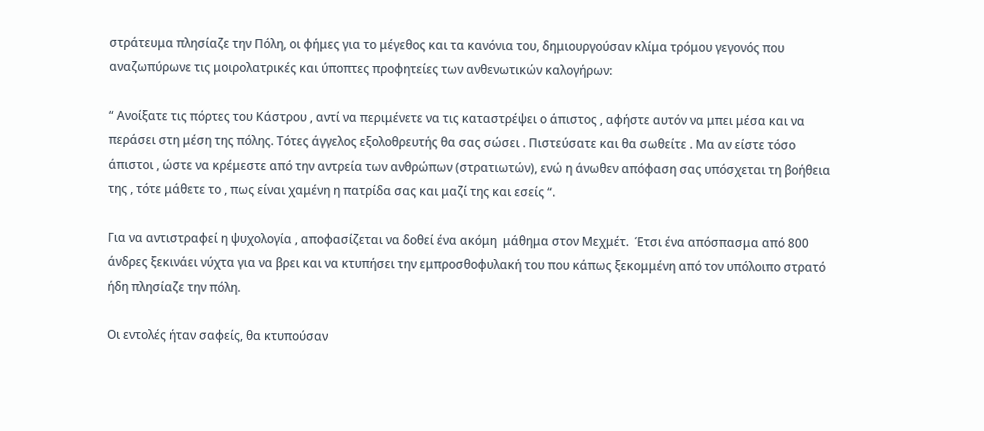στράτευμα πλησίαζε την Πόλη, οι φήμες για το μέγεθος και τα κανόνια του, δημιουργούσαν κλίμα τρόμου γεγονός που αναζωπύρωνε τις μοιρολατρικές και ύποπτες προφητείες των ανθενωτικών καλογήρων:

“ Ανοίξατε τις πόρτες του Κάστρου , αντί να περιμένετε να τις καταστρέψει ο άπιστος , αφήστε αυτόν να μπει μέσα και να περάσει στη μέση της πόλης. Τότες άγγελος εξολοθρευτής θα σας σώσει . Πιστεύσατε και θα σωθείτε . Μα αν είστε τόσο άπιστοι , ώστε να κρέμεστε από την αντρεία των ανθρώπων (στρατιωτών), ενώ η άνωθεν απόφαση σας υπόσχεται τη βοήθεια της , τότε μάθετε το , πως είναι χαμένη η πατρίδα σας και μαζί της και εσείς “.

Για να αντιστραφεί η ψυχολογία , αποφασίζεται να δοθεί ένα ακόμη  μάθημα στον Μεχμέτ.  Έτσι ένα απόσπασμα από 800 άνδρες ξεκινάει νύχτα για να βρει και να κτυπήσει την εμπροσθοφυλακή του που κάπως ξεκομμένη από τον υπόλοιπο στρατό ήδη πλησίαζε την πόλη.

Οι εντολές ήταν σαφείς, θα κτυπούσαν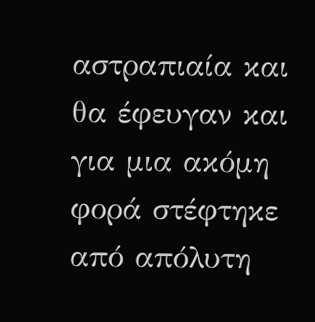αστραπιαία και θα έφευγαν και για μια ακόμη φορά στέφτηκε από απόλυτη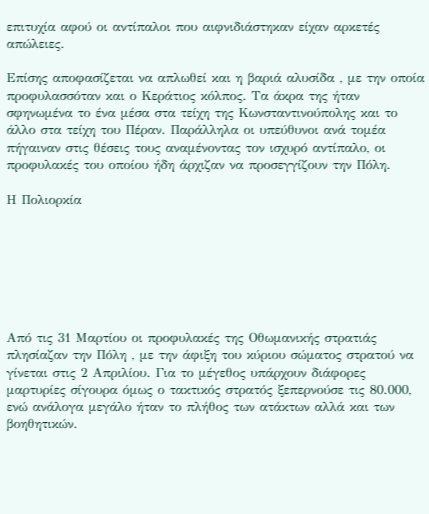επιτυχία αφού οι αντίπαλοι που αιφνιδιάστηκαν είχαν αρκετές απώλειες.

Επίσης αποφασίζεται να απλωθεί και η βαριά αλυσίδα , με την οποία προφυλασσόταν και ο Κεράτιος κόλπος. Τα άκρα της ήταν σφηνωμένα το ένα μέσα στα τείχη της Κωνσταντινούπολης και το άλλο στα τείχη του Πέραν. Παράλληλα οι υπεύθυνοι ανά τομέα πήγαιναν στις θέσεις τους αναμένοντας τον ισχυρό αντίπαλο, οι προφυλακές του οποίου ήδη άρχιζαν να προσεγγίζουν την Πόλη.

Η Πολιορκία







Από τις 31 Μαρτίου οι προφυλακές της Οθωμανικής στρατιάς πλησίαζαν την Πόλη , με την άφιξη του κύριου σώματος στρατού να γίνεται στις 2 Απριλίου. Για το μέγεθος υπάρχουν διάφορες μαρτυρίες σίγουρα όμως ο τακτικός στρατός ξεπερνούσε τις 80.000, ενώ ανάλογα μεγάλο ήταν το πλήθος των ατάκτων αλλά και των βοηθητικών.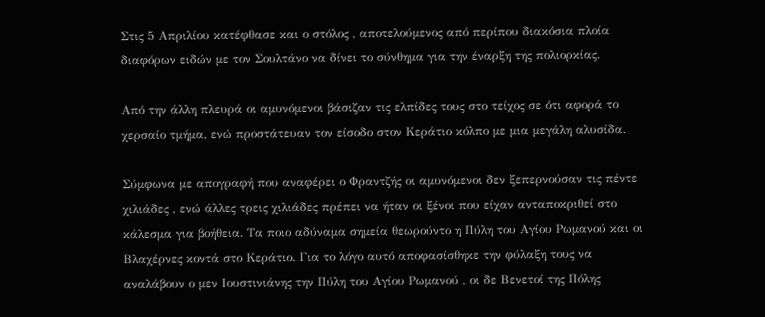Στις 5 Απριλίου κατέφθασε και ο στόλος , αποτελούμενος από περίπου διακόσια πλοία διαφόρων ειδών με τον Σουλτάνο να δίνει το σύνθημα για την έναρξη της πολιορκίας.

Από την άλλη πλευρά οι αμυνόμενοι βάσιζαν τις ελπίδες τους στο τείχος σε ότι αφορά το χερσαίο τμήμα, ενώ προστάτευαν τον είσοδο στον Κεράτιο κόλπο με μια μεγάλη αλυσίδα.

Σύμφωνα με απογραφή που αναφέρει ο Φραντζής οι αμυνόμενοι δεν ξεπερνούσαν τις πέντε χιλιάδες , ενώ άλλες τρεις χιλιάδες πρέπει να ήταν οι ξένοι που είχαν ανταποκριθεί στο κάλεσμα για βοήθεια. Τα ποιο αδύναμα σημεία θεωρούντο η Πύλη του Αγίου Ρωμανού και οι Βλαχέρνες κοντά στο Κεράτιο. Για το λόγο αυτό αποφασίσθηκε την φύλαξη τους να αναλάβουν ο μεν Ιουστινιάνης την Πύλη του Αγίου Ρωμανού , οι δε Βενετοί της Πόλης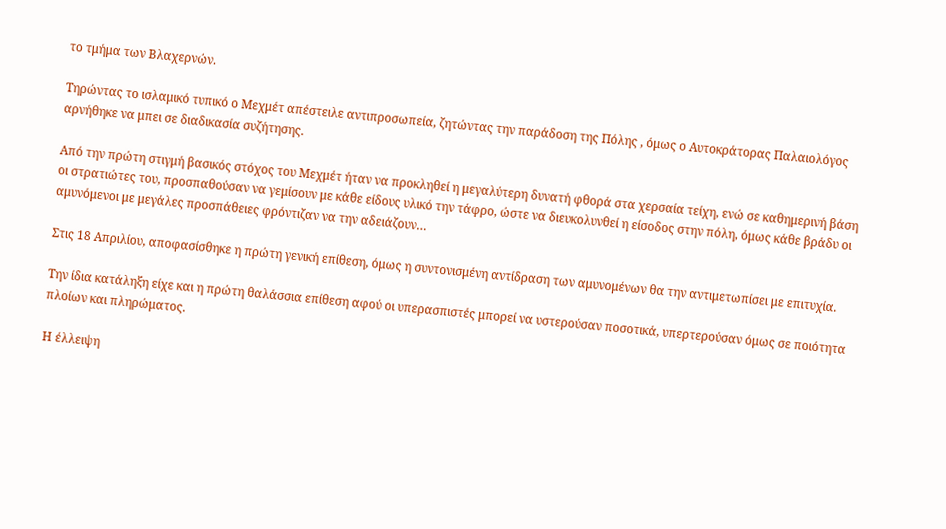το τμήμα των Βλαχερνών.

Τηρώντας το ισλαμικό τυπικό ο Μεχμέτ απέστειλε αντιπροσωπεία, ζητώντας την παράδοση της Πόλης , όμως ο Αυτοκράτορας Παλαιολόγος αρνήθηκε να μπει σε διαδικασία συζήτησης.

Από την πρώτη στιγμή βασικός στόχος του Μεχμέτ ήταν να προκληθεί η μεγαλύτερη δυνατή φθορά στα χερσαία τείχη, ενώ σε καθημερινή βάση οι στρατιώτες του, προσπαθούσαν να γεμίσουν με κάθε είδους υλικό την τάφρο, ώστε να διευκολυνθεί η είσοδος στην πόλη, όμως κάθε βράδυ οι αμυνόμενοι με μεγάλες προσπάθειες φρόντιζαν να την αδειάζουν…

Στις 18 Απριλίου, αποφασίσθηκε η πρώτη γενική επίθεση, όμως η συντονισμένη αντίδραση των αμυνομένων θα την αντιμετωπίσει με επιτυχία.

Την ίδια κατάληξη είχε και η πρώτη θαλάσσια επίθεση αφού οι υπερασπιστές μπορεί να υστερούσαν ποσοτικά, υπερτερούσαν όμως σε ποιότητα πλοίων και πληρώματος.

Η έλλειψη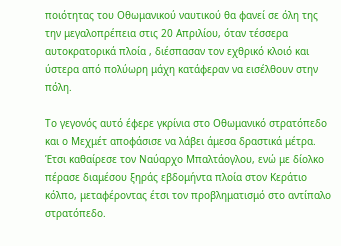ποιότητας του Οθωμανικού ναυτικού θα φανεί σε όλη της την μεγαλοπρέπεια στις 20 Απριλίου, όταν τέσσερα αυτοκρατορικά πλοία , διέσπασαν τον εχθρικό κλοιό και ύστερα από πολύωρη μάχη κατάφεραν να εισέλθουν στην πόλη.

Το γεγονός αυτό έφερε γκρίνια στο Οθωμανικό στρατόπεδο και ο Μεχμέτ αποφάσισε να λάβει άμεσα δραστικά μέτρα. Έτσι καθαίρεσε τον Ναύαρχο Μπαλτάογλου, ενώ με δίολκο πέρασε διαμέσου ξηράς εβδομήντα πλοία στον Κεράτιο κόλπο, μεταφέροντας έτσι τον προβληματισμό στο αντίπαλο στρατόπεδο.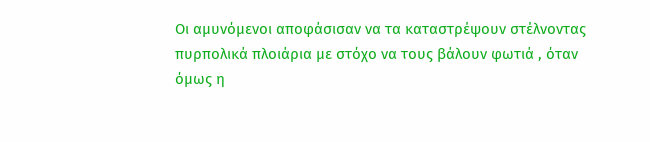Οι αμυνόμενοι αποφάσισαν να τα καταστρέψουν στέλνοντας πυρπολικά πλοιάρια με στόχο να τους βάλουν φωτιά , όταν όμως η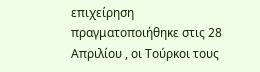επιχείρηση πραγματοποιήθηκε στις 28 Απριλίου , οι Τούρκοι τους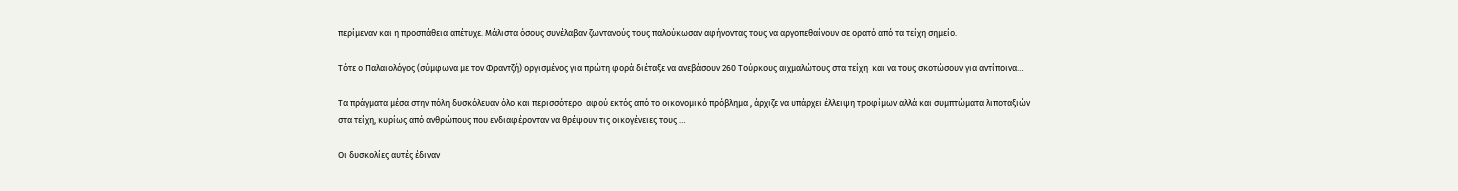περίμεναν και η προσπάθεια απέτυχε. Μάλιστα όσους συνέλαβαν ζωντανούς τους παλούκωσαν αφήνοντας τους να αργοπεθαίνουν σε ορατό από τα τείχη σημείο.

Τότε ο Παλαιολόγος (σύμφωνα με τον Φραντζή) οργισμένος για πρώτη φορά διέταξε να ανεβάσουν 260 Τούρκους αιχμαλώτους στα τείχη  και να τους σκοτώσουν για αντίποινα…

Τα πράγματα μέσα στην πόλη δυσκόλευαν όλο και περισσότερο  αφού εκτός από το οικονομικό πρόβλημα , άρχιζε να υπάρχει έλλειψη τροφίμων αλλά και συμπτώματα λιποταξιών στα τείχη, κυρίως από ανθρώπους που ενδιαφέρονταν να θρέψουν τις οικογένειες τους …

Οι δυσκολίες αυτές έδιναν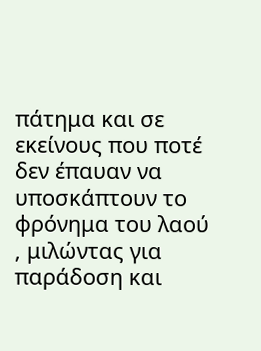πάτημα και σε εκείνους που ποτέ δεν έπαυαν να υποσκάπτουν το φρόνημα του λαού , μιλώντας για παράδοση και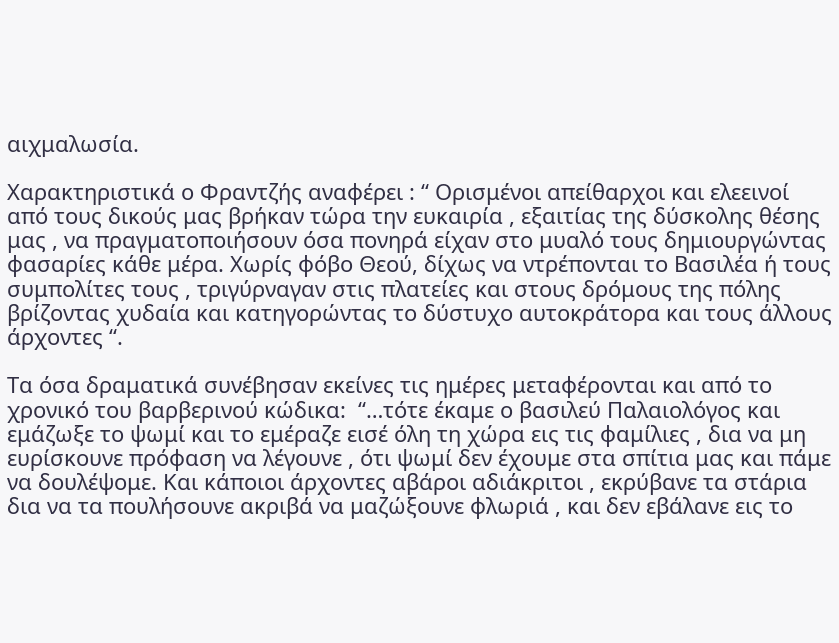αιχμαλωσία.

Χαρακτηριστικά ο Φραντζής αναφέρει : “ Ορισμένοι απείθαρχοι και ελεεινοί από τους δικούς μας βρήκαν τώρα την ευκαιρία , εξαιτίας της δύσκολης θέσης μας , να πραγματοποιήσουν όσα πονηρά είχαν στο μυαλό τους δημιουργώντας φασαρίες κάθε μέρα. Χωρίς φόβο Θεού, δίχως να ντρέπονται το Βασιλέα ή τους συμπολίτες τους , τριγύρναγαν στις πλατείες και στους δρόμους της πόλης βρίζοντας χυδαία και κατηγορώντας το δύστυχο αυτοκράτορα και τους άλλους άρχοντες “.

Τα όσα δραματικά συνέβησαν εκείνες τις ημέρες μεταφέρονται και από το χρονικό του βαρβερινού κώδικα:  “…τότε έκαμε ο βασιλεύ Παλαιολόγος και εμάζωξε το ψωμί και το εμέραζε εισέ όλη τη χώρα εις τις φαμίλιες , δια να μη ευρίσκουνε πρόφαση να λέγουνε , ότι ψωμί δεν έχουμε στα σπίτια μας και πάμε να δουλέψομε. Και κάποιοι άρχοντες αβάροι αδιάκριτοι , εκρύβανε τα στάρια δια να τα πουλήσουνε ακριβά να μαζώξουνε φλωριά , και δεν εβάλανε εις το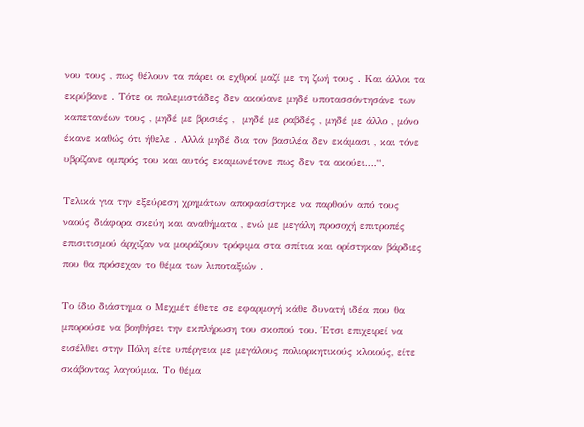νου τους , πως θέλουν τα πάρει οι εχθροί μαζί με τη ζωή τους . Και άλλοι τα εκρύβανε . Τότε οι πολεμιστάδες δεν ακούανε μηδέ υποτασσόντησάνε των καπετανέων τους , μηδέ με βρισιές ,  μηδέ με ραβδές , μηδέ με άλλο , μόνο έκανε καθώς ότι ήθελε . Αλλά μηδέ δια τον βασιλέα δεν εκάμασι , και τόνε υβρίζανε ομπρός του και αυτός εκαμωνέτονε πως δεν τα ακούει….“.

Τελικά για την εξεύρεση χρημάτων αποφασίστηκε να παρθούν από τους ναούς διάφορα σκεύη και αναθήματα , ενώ με μεγάλη προσοχή επιτροπές επισιτισμού άρχιζαν να μοιράζουν τρόφιμα στα σπίτια και ορίστηκαν βάρδιες που θα πρόσεχαν το θέμα των λιποταξιών .

Το ίδιο διάστημα ο Μεχμέτ έθετε σε εφαρμογή κάθε δυνατή ιδέα που θα μπορούσε να βοηθήσει την εκπλήρωση του σκοπού του. Έτσι επιχειρεί να εισέλθει στην Πόλη είτε υπέργεια με μεγάλους πολιορκητικούς κλοιούς, είτε σκάβοντας λαγούμια. Το θέμα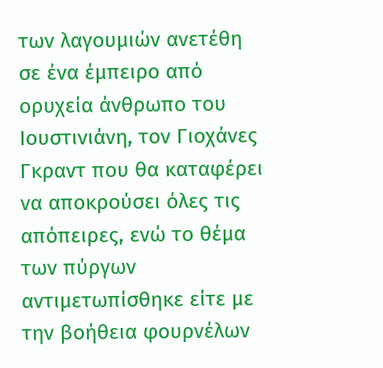των λαγουμιών ανετέθη σε ένα έμπειρο από ορυχεία άνθρωπο του Ιουστινιάνη, τον Γιοχάνες Γκραντ που θα καταφέρει να αποκρούσει όλες τις απόπειρες, ενώ το θέμα των πύργων αντιμετωπίσθηκε είτε με την βοήθεια φουρνέλων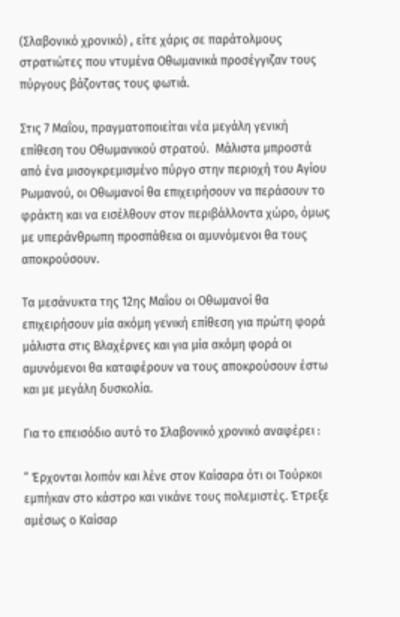(Σλαβονικό χρονικό) , είτε χάρις σε παράτολμους στρατιώτες που ντυμένα Οθωμανικά προσέγγιζαν τους πύργους βάζοντας τους φωτιά.

Στις 7 Μαΐου, πραγματοποιείται νέα μεγάλη γενική επίθεση του Οθωμανικού στρατού.  Μάλιστα μπροστά από ένα μισογκρεμισμένο πύργο στην περιοχή του Αγίου Ρωμανού, οι Οθωμανοί θα επιχειρήσουν να περάσουν το φράκτη και να εισέλθουν στον περιβάλλοντα χώρο, όμως με υπεράνθρωπη προσπάθεια οι αμυνόμενοι θα τους αποκρούσουν.

Τα μεσάνυκτα της 12ης Μαΐου οι Οθωμανοί θα επιχειρήσουν μία ακόμη γενική επίθεση για πρώτη φορά μάλιστα στις Βλαχέρνες και για μία ακόμη φορά οι αμυνόμενοι θα καταφέρουν να τους αποκρούσουν έστω και με μεγάλη δυσκολία.

Για το επεισόδιο αυτό το Σλαβονικό χρονικό αναφέρει :

“ Έρχονται λοιπόν και λένε στον Καίσαρα ότι οι Τούρκοι εμπήκαν στο κάστρο και νικάνε τους πολεμιστές. Έτρεξε αμέσως ο Καίσαρ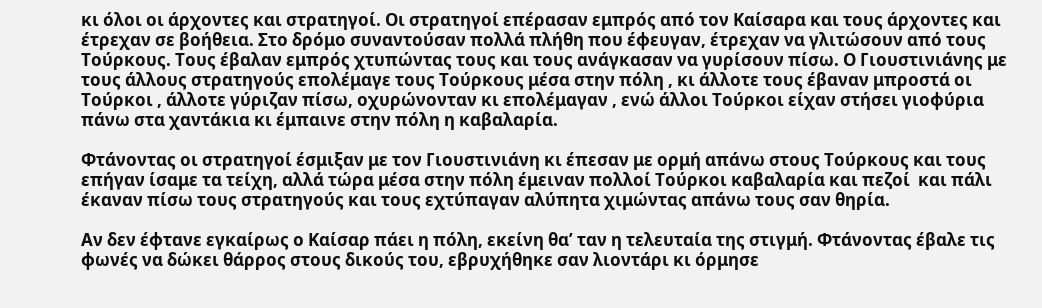κι όλοι οι άρχοντες και στρατηγοί. Οι στρατηγοί επέρασαν εμπρός από τον Καίσαρα και τους άρχοντες και έτρεχαν σε βοήθεια. Στο δρόμο συναντούσαν πολλά πλήθη που έφευγαν, έτρεχαν να γλιτώσουν από τους Τούρκους. Τους έβαλαν εμπρός χτυπώντας τους και τους ανάγκασαν να γυρίσουν πίσω. Ο Γιουστινιάνης με τους άλλους στρατηγούς επολέμαγε τους Τούρκους μέσα στην πόλη , κι άλλοτε τους έβαναν μπροστά οι Τούρκοι , άλλοτε γύριζαν πίσω, οχυρώνονταν κι επολέμαγαν , ενώ άλλοι Τούρκοι είχαν στήσει γιοφύρια πάνω στα χαντάκια κι έμπαινε στην πόλη η καβαλαρία.

Φτάνοντας οι στρατηγοί έσμιξαν με τον Γιουστινιάνη κι έπεσαν με ορμή απάνω στους Τούρκους και τους επήγαν ίσαμε τα τείχη, αλλά τώρα μέσα στην πόλη έμειναν πολλοί Τούρκοι καβαλαρία και πεζοί  και πάλι έκαναν πίσω τους στρατηγούς και τους εχτύπαγαν αλύπητα χιμώντας απάνω τους σαν θηρία.

Αν δεν έφτανε εγκαίρως ο Καίσαρ πάει η πόλη, εκείνη θα’ ταν η τελευταία της στιγμή. Φτάνοντας έβαλε τις φωνές να δώκει θάρρος στους δικούς του, εβρυχήθηκε σαν λιοντάρι κι όρμησε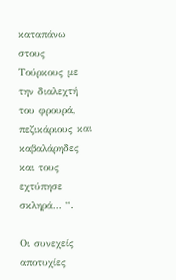καταπάνω στους Τούρκους με την διαλεχτή του φρουρά, πεζικάριους και καβαλάρηδες και τους εχτύπησε σκληρά… “.

Οι συνεχείς αποτυχίες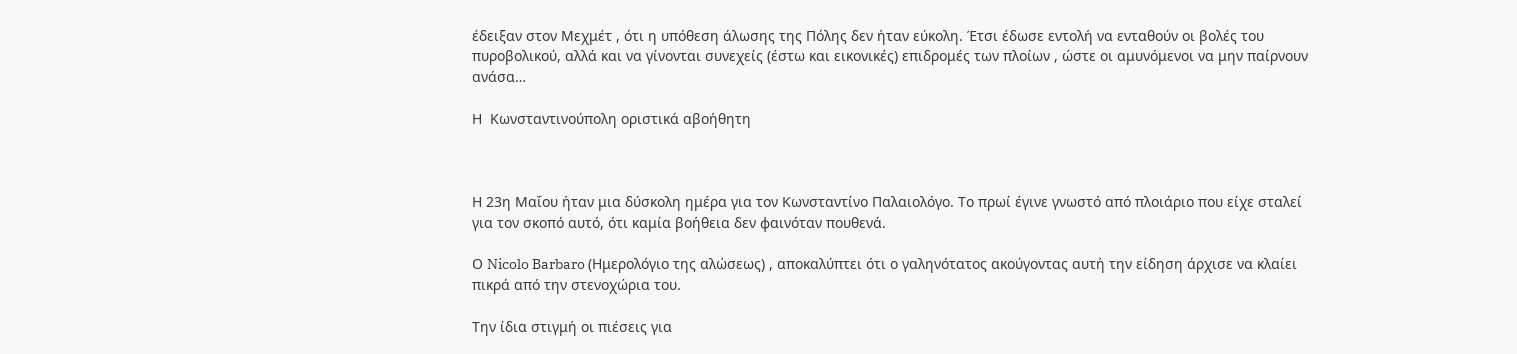έδειξαν στον Μεχμέτ , ότι η υπόθεση άλωσης της Πόλης δεν ήταν εύκολη. Έτσι έδωσε εντολή να ενταθούν οι βολές του πυροβολικού, αλλά και να γίνονται συνεχείς (έστω και εικονικές) επιδρομές των πλοίων , ώστε οι αμυνόμενοι να μην παίρνουν ανάσα…

Η  Κωνσταντινούπολη οριστικά αβοήθητη



Η 23η Μαΐου ήταν μια δύσκολη ημέρα για τον Κωνσταντίνο Παλαιολόγο. Το πρωί έγινε γνωστό από πλοιάριο που είχε σταλεί για τον σκοπό αυτό, ότι καμία βοήθεια δεν φαινόταν πουθενά.

Ο Nicolo Barbaro (Ημερολόγιο της αλώσεως) , αποκαλύπτει ότι ο γαληνότατος ακούγοντας αυτή την είδηση άρχισε να κλαίει πικρά από την στενοχώρια του.

Την ίδια στιγμή οι πιέσεις για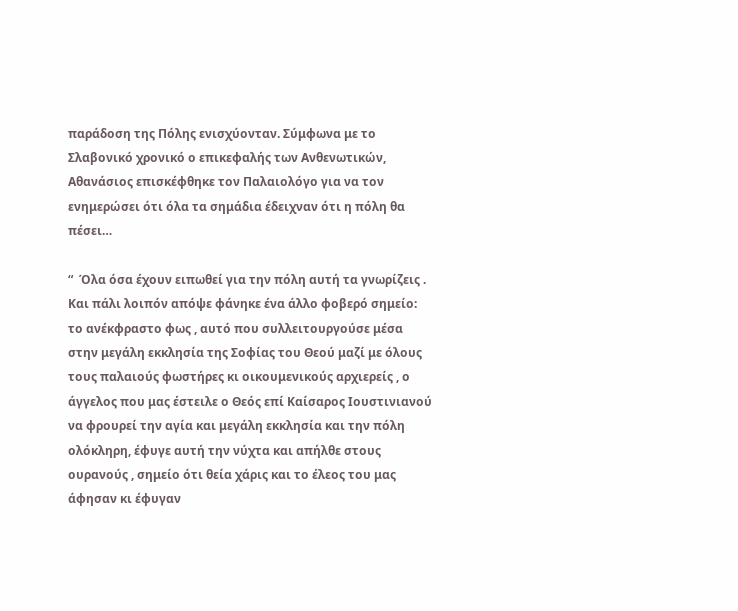παράδοση της Πόλης ενισχύονταν. Σύμφωνα με το Σλαβονικό χρονικό ο επικεφαλής των Ανθενωτικών,  Αθανάσιος επισκέφθηκε τον Παλαιολόγο για να τον ενημερώσει ότι όλα τα σημάδια έδειχναν ότι η πόλη θα πέσει…

“  Όλα όσα έχουν ειπωθεί για την πόλη αυτή τα γνωρίζεις . Και πάλι λοιπόν απόψε φάνηκε ένα άλλο φοβερό σημείο: το ανέκφραστο φως , αυτό που συλλειτουργούσε μέσα στην μεγάλη εκκλησία της Σοφίας του Θεού μαζί με όλους τους παλαιούς φωστήρες κι οικουμενικούς αρχιερείς , ο άγγελος που μας έστειλε ο Θεός επί Καίσαρος Ιουστινιανού να φρουρεί την αγία και μεγάλη εκκλησία και την πόλη ολόκληρη, έφυγε αυτή την νύχτα και απήλθε στους ουρανούς , σημείο ότι θεία χάρις και το έλεος του μας άφησαν κι έφυγαν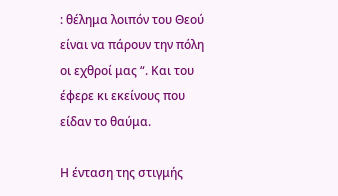: θέλημα λοιπόν του Θεού είναι να πάρουν την πόλη οι εχθροί μας “. Και του έφερε κι εκείνους που είδαν το θαύμα.

Η ένταση της στιγμής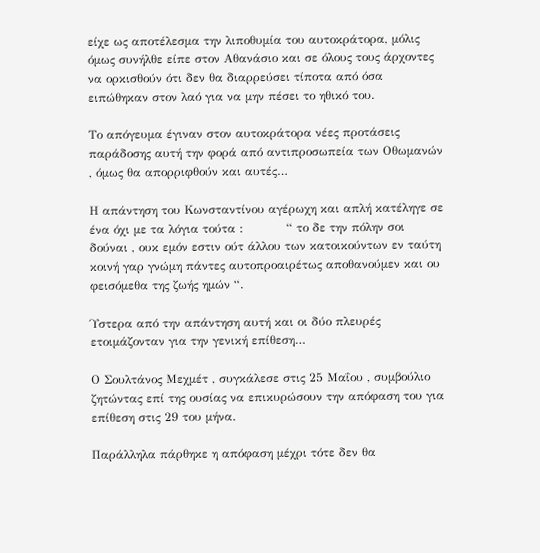είχε ως αποτέλεσμα την λιποθυμία του αυτοκράτορα, μόλις όμως συνήλθε είπε στον Αθανάσιο και σε όλους τους άρχοντες να ορκισθούν ότι δεν θα διαρρεύσει τίποτα από όσα ειπώθηκαν στον λαό για να μην πέσει το ηθικό του.

Το απόγευμα έγιναν στον αυτοκράτορα νέες προτάσεις παράδοσης αυτή την φορά από αντιπροσωπεία των Οθωμανών , όμως θα απορριφθούν και αυτές…

Η απάντηση του Κωνσταντίνου αγέρωχη και απλή κατέληγε σε ένα όχι με τα λόγια τούτα :           “ το δε την πόλην σοι δούναι , ουκ εμόν εστιν ούτ άλλου των κατοικούντων εν ταύτη κοινή γαρ γνώμη πάντες αυτοπροαιρέτως αποθανούμεν και ου φεισόμεθα της ζωής ημών “.

Ύστερα από την απάντηση αυτή και οι δύο πλευρές ετοιμάζονταν για την γενική επίθεση…

Ο Σουλτάνος Μεχμέτ , συγκάλεσε στις 25 Μαΐου , συμβούλιο ζητώντας επί της ουσίας να επικυρώσουν την απόφαση του για επίθεση στις 29 του μήνα.

Παράλληλα πάρθηκε η απόφαση μέχρι τότε δεν θα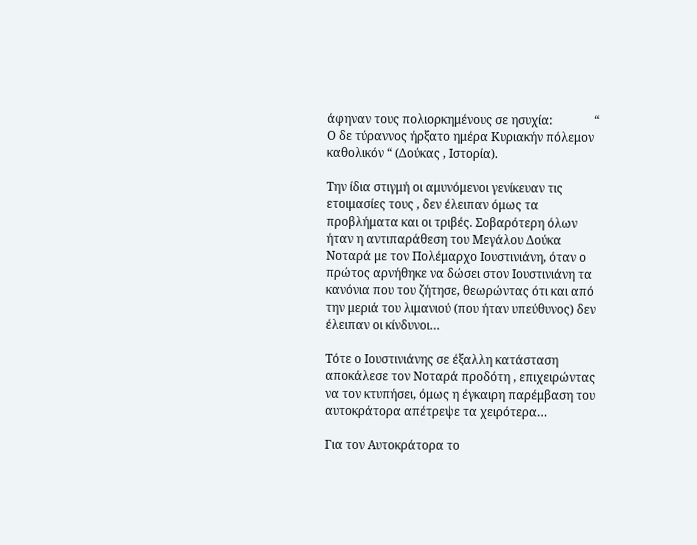άφηναν τους πολιορκημένους σε ησυχία:              “ Ο δε τύραννος ήρξατο ημέρα Κυριακήν πόλεμον καθολικόν “ (Δούκας , Ιστορία).

Την ίδια στιγμή οι αμυνόμενοι γενίκευαν τις ετοιμασίες τους , δεν έλειπαν όμως τα προβλήματα και οι τριβές. Σοβαρότερη όλων ήταν η αντιπαράθεση του Μεγάλου Δούκα Νοταρά με τον Πολέμαρχο Ιουστινιάνη, όταν ο πρώτος αρνήθηκε να δώσει στον Ιουστινιάνη τα κανόνια που του ζήτησε, θεωρώντας ότι και από την μεριά του λιμανιού (που ήταν υπεύθυνος) δεν έλειπαν οι κίνδυνοι…

Τότε ο Ιουστινιάνης σε έξαλλη κατάσταση αποκάλεσε τον Νοταρά προδότη , επιχειρώντας να τον κτυπήσει, όμως η έγκαιρη παρέμβαση του αυτοκράτορα απέτρεψε τα χειρότερα…

Για τον Αυτοκράτορα το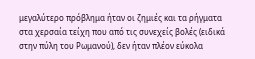μεγαλύτερο πρόβλημα ήταν οι ζημιές και τα ρήγματα στα χερσαία τείχη που από τις συνεχείς βολές (ειδικά στην πύλη του Ρωμανού), δεν ήταν πλέον εύκολα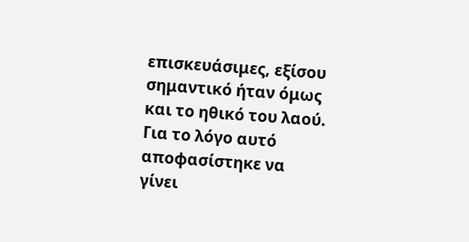επισκευάσιμες, εξίσου σημαντικό ήταν όμως και το ηθικό του λαού. Για το λόγο αυτό αποφασίστηκε να γίνει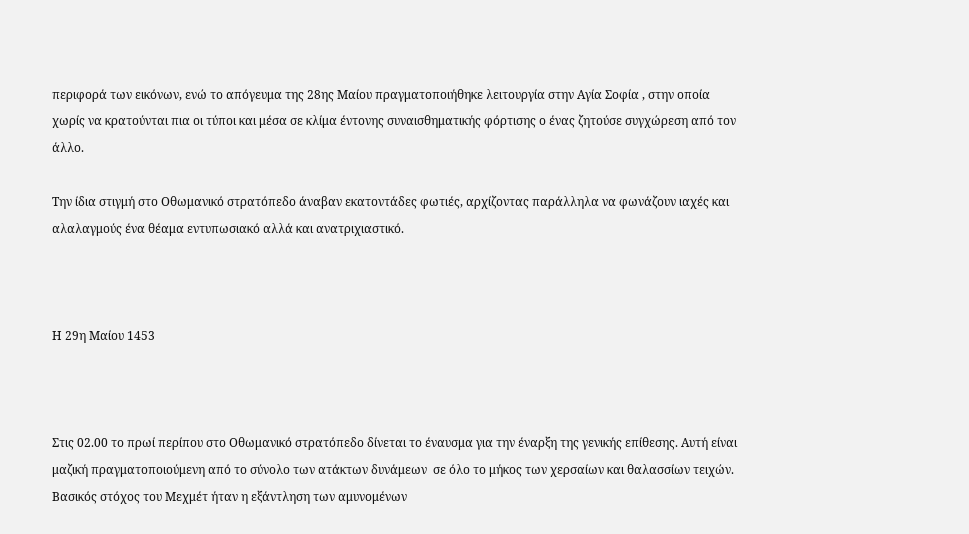περιφορά των εικόνων, ενώ το απόγευμα της 28ης Μαίου πραγματοποιήθηκε λειτουργία στην Αγία Σοφία , στην οποία χωρίς να κρατούνται πια οι τύποι και μέσα σε κλίμα έντονης συναισθηματικής φόρτισης ο ένας ζητούσε συγχώρεση από τον άλλο.

Την ίδια στιγμή στο Οθωμανικό στρατόπεδο άναβαν εκατοντάδες φωτιές, αρχίζοντας παράλληλα να φωνάζουν ιαχές και αλαλαγμούς ένα θέαμα εντυπωσιακό αλλά και ανατριχιαστικό.



Η 29η Μαίου 1453



Στις 02.00 το πρωί περίπου στο Οθωμανικό στρατόπεδο δίνεται το έναυσμα για την έναρξη της γενικής επίθεσης. Αυτή είναι μαζική πραγματοποιούμενη από το σύνολο των ατάκτων δυνάμεων  σε όλο το μήκος των χερσαίων και θαλασσίων τειχών. Βασικός στόχος του Μεχμέτ ήταν η εξάντληση των αμυνομένων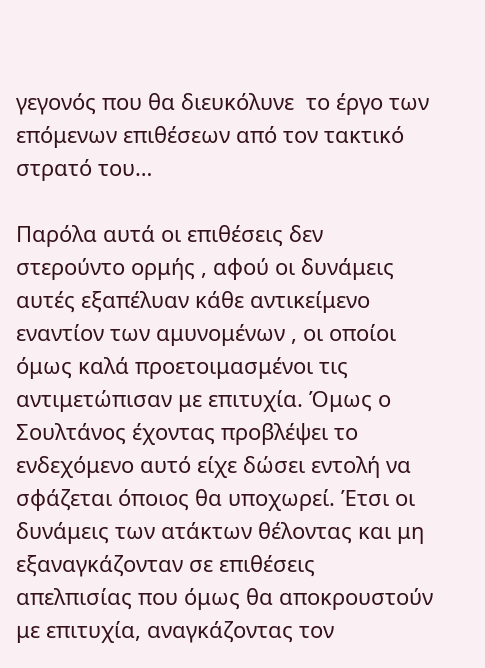γεγονός που θα διευκόλυνε  το έργο των επόμενων επιθέσεων από τον τακτικό στρατό του…

Παρόλα αυτά οι επιθέσεις δεν στερούντο ορμής , αφού οι δυνάμεις αυτές εξαπέλυαν κάθε αντικείμενο εναντίον των αμυνομένων , οι οποίοι όμως καλά προετοιμασμένοι τις αντιμετώπισαν με επιτυχία. Όμως ο Σουλτάνος έχοντας προβλέψει το ενδεχόμενο αυτό είχε δώσει εντολή να σφάζεται όποιος θα υποχωρεί. Έτσι οι δυνάμεις των ατάκτων θέλοντας και μη εξαναγκάζονταν σε επιθέσεις απελπισίας που όμως θα αποκρουστούν με επιτυχία, αναγκάζοντας τον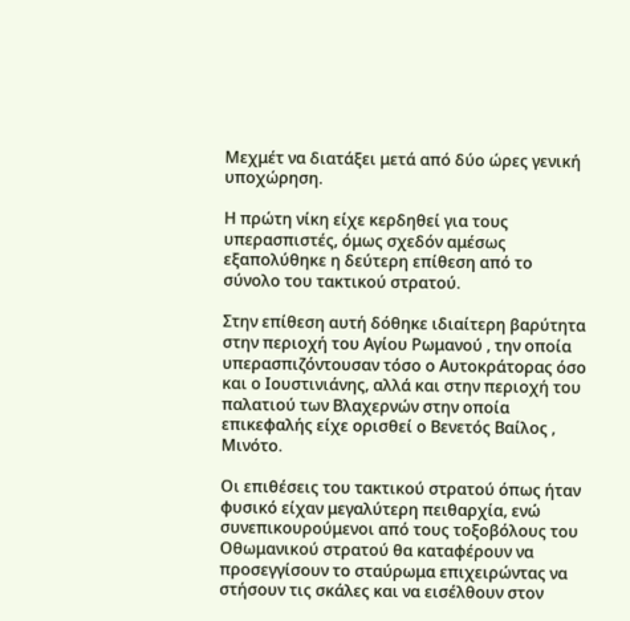Μεχμέτ να διατάξει μετά από δύο ώρες γενική υποχώρηση.

Η πρώτη νίκη είχε κερδηθεί για τους υπερασπιστές, όμως σχεδόν αμέσως εξαπολύθηκε η δεύτερη επίθεση από το σύνολο του τακτικού στρατού.

Στην επίθεση αυτή δόθηκε ιδιαίτερη βαρύτητα στην περιοχή του Αγίου Ρωμανού , την οποία υπερασπιζόντουσαν τόσο ο Αυτοκράτορας όσο και ο Ιουστινιάνης, αλλά και στην περιοχή του παλατιού των Βλαχερνών στην οποία επικεφαλής είχε ορισθεί ο Βενετός Βαίλος , Μινότο.

Οι επιθέσεις του τακτικού στρατού όπως ήταν φυσικό είχαν μεγαλύτερη πειθαρχία, ενώ συνεπικουρούμενοι από τους τοξοβόλους του Οθωμανικού στρατού θα καταφέρουν να προσεγγίσουν το σταύρωμα επιχειρώντας να στήσουν τις σκάλες και να εισέλθουν στον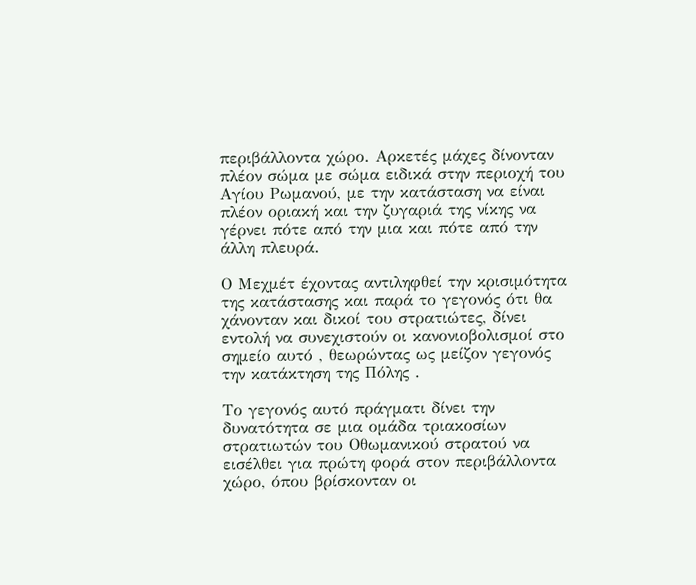περιβάλλοντα χώρο. Αρκετές μάχες δίνονταν πλέον σώμα με σώμα ειδικά στην περιοχή του Αγίου Ρωμανού, με την κατάσταση να είναι πλέον οριακή και την ζυγαριά της νίκης να γέρνει πότε από την μια και πότε από την άλλη πλευρά.

Ο Μεχμέτ έχοντας αντιληφθεί την κρισιμότητα της κατάστασης και παρά το γεγονός ότι θα χάνονταν και δικοί του στρατιώτες, δίνει εντολή να συνεχιστούν οι κανονιοβολισμοί στο σημείο αυτό , θεωρώντας ως μείζον γεγονός την κατάκτηση της Πόλης .

Το γεγονός αυτό πράγματι δίνει την δυνατότητα σε μια ομάδα τριακοσίων στρατιωτών του Οθωμανικού στρατού να εισέλθει για πρώτη φορά στον περιβάλλοντα χώρο, όπου βρίσκονταν οι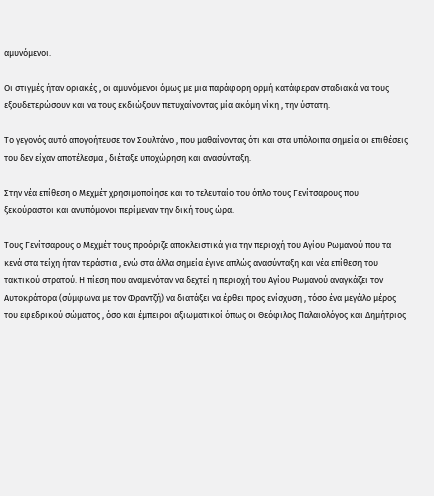αμυνόμενοι.

Οι στιγμές ήταν οριακές , οι αμυνόμενοι όμως με μια παράφορη ορμή κατάφεραν σταδιακά να τους εξουδετερώσουν και να τους εκδιώξουν πετυχαίνοντας μία ακόμη νίκη , την ύστατη.

Το γεγονός αυτό απογοήτευσε τον Σουλτάνο , που μαθαίνοντας ότι και στα υπόλοιπα σημεία οι επιθέσεις του δεν είχαν αποτέλεσμα , διέταξε υποχώρηση και ανασύνταξη.

Στην νέα επίθεση ο Μεχμέτ χρησιμοποίησε και το τελευταίο του όπλο τους Γενίτσαρους που ξεκούραστοι και ανυπόμονοι περίμεναν την δική τους ώρα.

Τους Γενίτσαρους ο Μεχμέτ τους προόριζε αποκλειστικά για την περιοχή του Αγίου Ρωμανού που τα κενά στα τείχη ήταν τεράστια , ενώ στα άλλα σημεία έγινε απλώς ανασύνταξη και νέα επίθεση του τακτικού στρατού. Η πίεση που αναμενόταν να δεχτεί η περιοχή του Αγίου Ρωμανού αναγκάζει τον Αυτοκράτορα (σύμφωνα με τον Φραντζή) να διατάξει να έρθει προς ενίσχυση , τόσο ένα μεγάλο μέρος του εφεδρικού σώματος , όσο και έμπειροι αξιωματικοί όπως οι Θεόφιλος Παλαιολόγος και Δημήτριος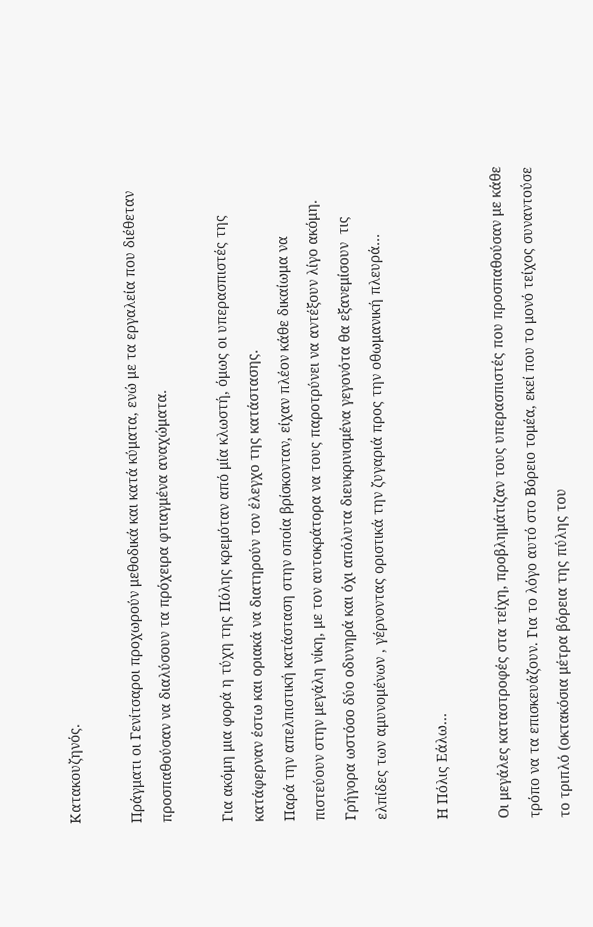Κατακουζηνός.

Πράγματι οι Γενίτσαροι προχωρούν μεθοδικά και κατά κύματα, ενώ με τα εργαλεία που διέθεταν προσπαθούσαν να διαλύσουν τα πρόχειρα φτιαγμένα αναχώματα.

Για ακόμη μια φορά η τύχη της Πόλης κρεμόταν από μία κλωστή, όμως οι υπερασπιστές της  κατάφερναν έστω και οριακά να διατηρούν τον έλεγχο της κατάστασης.                                          Παρά την απελπιστική κατάσταση στην οποία βρίσκονταν, είχαν πλέον κάθε δικαίωμα να πιστεύουν στην μεγάλη νίκη, με τον αυτοκράτορα να τους παροτρύνει να αντέξουν λίγο ακόμη. Γρήγορα ωστόσο δύο οδυνηρά και όχι απόλυτα διευκρινισμένα γεγονότα θα εξανεμίσουν  τις ελπίδες των αμυνομένων , γέρνοντας οριστικά την ζυγαριά προς την οθωμανική πλευρά…

Η Πόλις Εάλω…

Οι μεγάλες καταστροφές στα τείχη, προβλημάτιζαν τους υπερασπιστές που προσπαθούσαν με κάθε τρόπο να τα επισκευάζουν. Για το λόγο αυτό στο Βόρειο τομέα, εκεί που το μονό τείχος συναντούσε το τριπλό (οκτακόσια μέτρα βόρεια της πύλης του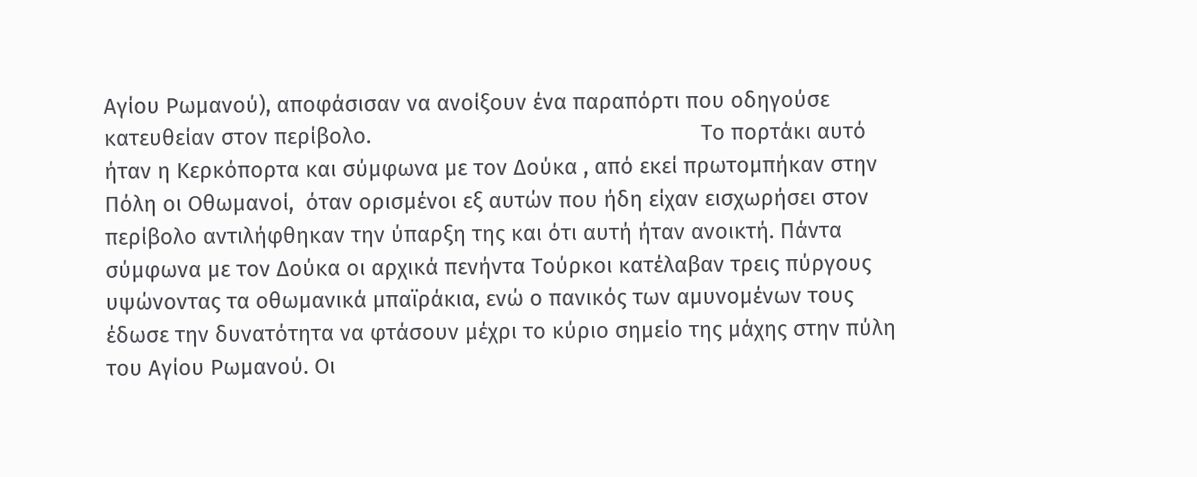Αγίου Ρωμανού), αποφάσισαν να ανοίξουν ένα παραπόρτι που οδηγούσε κατευθείαν στον περίβολο.                                                       Το πορτάκι αυτό ήταν η Κερκόπορτα και σύμφωνα με τον Δούκα , από εκεί πρωτομπήκαν στην Πόλη οι Οθωμανοί,  όταν ορισμένοι εξ αυτών που ήδη είχαν εισχωρήσει στον περίβολο αντιλήφθηκαν την ύπαρξη της και ότι αυτή ήταν ανοικτή. Πάντα σύμφωνα με τον Δούκα οι αρχικά πενήντα Τούρκοι κατέλαβαν τρεις πύργους υψώνοντας τα οθωμανικά μπαϊράκια, ενώ ο πανικός των αμυνομένων τους έδωσε την δυνατότητα να φτάσουν μέχρι το κύριο σημείο της μάχης στην πύλη του Αγίου Ρωμανού. Οι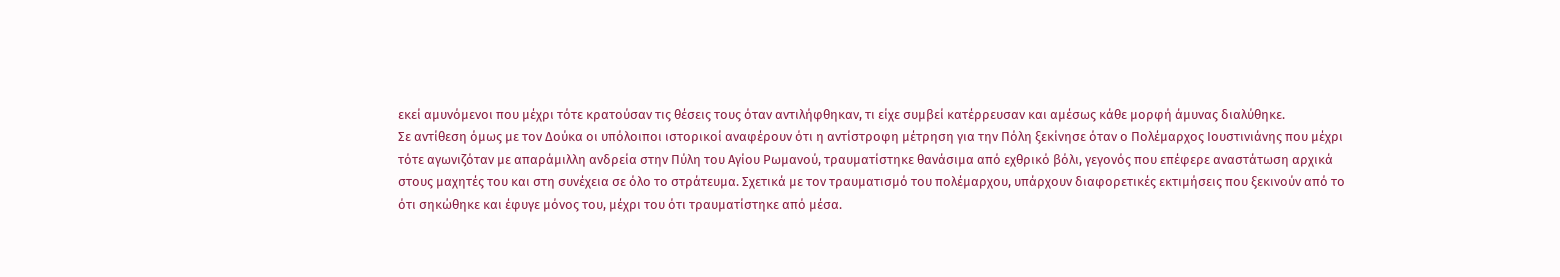εκεί αμυνόμενοι που μέχρι τότε κρατούσαν τις θέσεις τους όταν αντιλήφθηκαν, τι είχε συμβεί κατέρρευσαν και αμέσως κάθε μορφή άμυνας διαλύθηκε.                                                                                                                                              Σε αντίθεση όμως με τον Δούκα οι υπόλοιποι ιστορικοί αναφέρουν ότι η αντίστροφη μέτρηση για την Πόλη ξεκίνησε όταν ο Πολέμαρχος Ιουστινιάνης που μέχρι τότε αγωνιζόταν με απαράμιλλη ανδρεία στην Πύλη του Αγίου Ρωμανού, τραυματίστηκε θανάσιμα από εχθρικό βόλι, γεγονός που επέφερε αναστάτωση αρχικά στους μαχητές του και στη συνέχεια σε όλο το στράτευμα. Σχετικά με τον τραυματισμό του πολέμαρχου, υπάρχουν διαφορετικές εκτιμήσεις που ξεκινούν από το ότι σηκώθηκε και έφυγε μόνος του, μέχρι του ότι τραυματίστηκε από μέσα.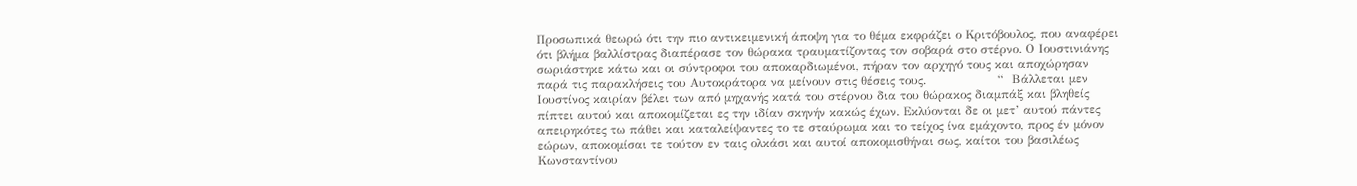Προσωπικά θεωρώ ότι την πιο αντικειμενική άποψη για το θέμα εκφράζει ο Κριτόβουλος, που αναφέρει ότι βλήμα βαλλίστρας διαπέρασε τον θώρακα τραυματίζοντας τον σοβαρά στο στέρνο. Ο Ιουστινιάνης σωριάστηκε κάτω και οι σύντροφοι του αποκαρδιωμένοι, πήραν τον αρχηγό τους και αποχώρησαν παρά τις παρακλήσεις του Αυτοκράτορα να μείνουν στις θέσεις τους.                  “  Βάλλεται μεν Ιουστίνος καιρίαν βέλει των από μηχανής κατά του στέρνου δια του θώρακος διαμπάξ και βληθείς πίπτει αυτού και αποκομίζεται ες την ιδίαν σκηνήν κακώς έχων. Εκλύονται δε οι μετ’ αυτού πάντες απειρηκότες τω πάθει και καταλείψαντες το τε σταύρωμα και το τείχος ίνα εμάχοντο, προς έν μόνον εώρων, αποκομίσαι τε τούτον εν ταις ολκάσι και αυτοί αποκομισθήναι σως, καίτοι του βασιλέως Κωνσταντίνου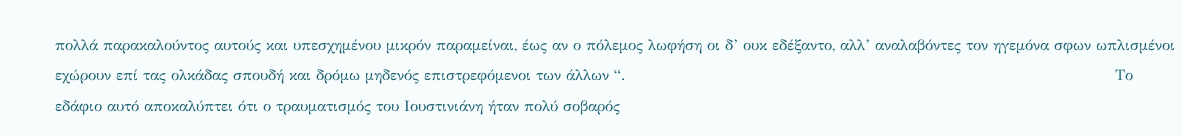πολλά παρακαλούντος αυτούς και υπεσχημένου μικρόν παραμείναι, έως αν ο πόλεμος λωφήση οι δ’ ουκ εδέξαντο, αλλ’ αναλαβόντες τον ηγεμόνα σφων ωπλισμένοι εχώρουν επί τας ολκάδας σπουδή και δρόμω μηδενός επιστρεφόμενοι των άλλων “.                                                                                                  Το εδάφιο αυτό αποκαλύπτει ότι ο τραυματισμός του Ιουστινιάνη ήταν πολύ σοβαρός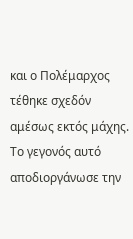και ο Πολέμαρχος τέθηκε σχεδόν αμέσως εκτός μάχης.  Το γεγονός αυτό αποδιοργάνωσε την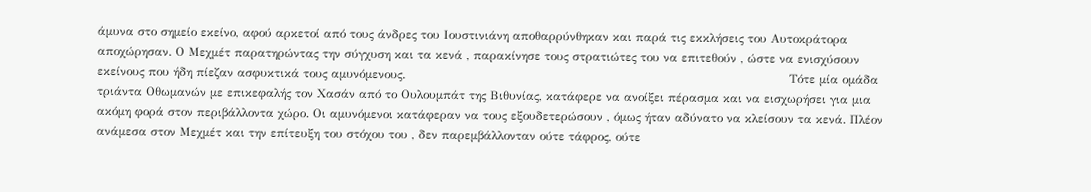άμυνα στο σημείο εκείνο, αφού αρκετοί από τους άνδρες του Ιουστινιάνη αποθαρρύνθηκαν και παρά τις εκκλήσεις του Αυτοκράτορα αποχώρησαν. Ο Μεχμέτ παρατηρώντας την σύγχυση και τα κενά , παρακίνησε τους στρατιώτες του να επιτεθούν , ώστε να ενισχύσουν εκείνους που ήδη πίεζαν ασφυκτικά τους αμυνόμενους.                                                                                                Τότε μία ομάδα τριάντα Οθωμανών με επικεφαλής τον Χασάν από το Ουλουμπάτ της Βιθυνίας, κατάφερε να ανοίξει πέρασμα και να εισχωρήσει για μια ακόμη φορά στον περιβάλλοντα χώρο. Οι αμυνόμενοι κατάφεραν να τους εξουδετερώσουν , όμως ήταν αδύνατο να κλείσουν τα κενά. Πλέον ανάμεσα στον Μεχμέτ και την επίτευξη του στόχου του , δεν παρεμβάλλονταν ούτε τάφρος, ούτε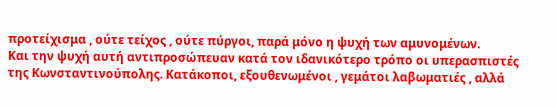προτείχισμα , ούτε τείχος , ούτε πύργοι, παρά μόνο η ψυχή των αμυνομένων.               Και την ψυχή αυτή αντιπροσώπευαν κατά τον ιδανικότερο τρόπο οι υπερασπιστές της Κωνσταντινούπολης. Κατάκοποι, εξουθενωμένοι , γεμάτοι λαβωματιές , αλλά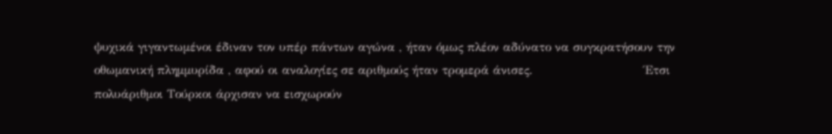ψυχικά γιγαντωμένοι έδιναν τον υπέρ πάντων αγώνα , ήταν όμως πλέον αδύνατο να συγκρατήσουν την οθωμανική πλημμυρίδα , αφού οι αναλογίες σε αριθμούς ήταν τρομερά άνισες.                            Έτσι πολυάριθμοι Τούρκοι άρχισαν να εισχωρούν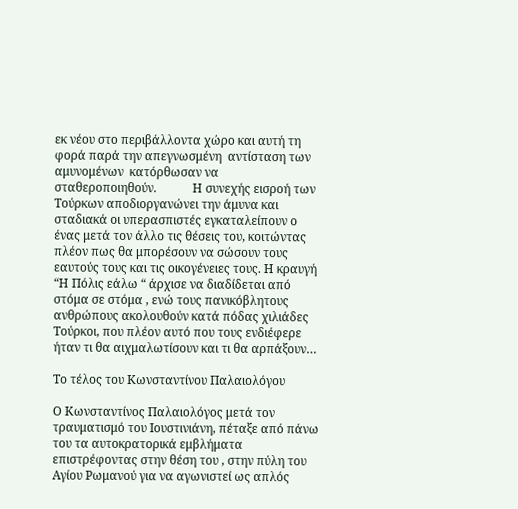εκ νέου στο περιβάλλοντα χώρο και αυτή τη φορά παρά την απεγνωσμένη  αντίσταση των αμυνομένων  κατόρθωσαν να σταθεροποιηθούν.            Η συνεχής εισροή των Τούρκων αποδιοργανώνει την άμυνα και σταδιακά οι υπερασπιστές εγκαταλείπουν ο ένας μετά τον άλλο τις θέσεις του, κοιτώντας πλέον πως θα μπορέσουν να σώσουν τους εαυτούς τους και τις οικογένειες τους. Η κραυγή “Η Πόλις εάλω “ άρχισε να διαδίδεται από στόμα σε στόμα , ενώ τους πανικόβλητους ανθρώπους ακολουθούν κατά πόδας χιλιάδες Τούρκοι, που πλέον αυτό που τους ενδιέφερε ήταν τι θα αιχμαλωτίσουν και τι θα αρπάξουν…

Το τέλος του Κωνσταντίνου Παλαιολόγου

Ο Κωνσταντίνος Παλαιολόγος μετά τον τραυματισμό του Ιουστινιάνη, πέταξε από πάνω του τα αυτοκρατορικά εμβλήματα επιστρέφοντας στην θέση του , στην πύλη του Αγίου Ρωμανού για να αγωνιστεί ως απλός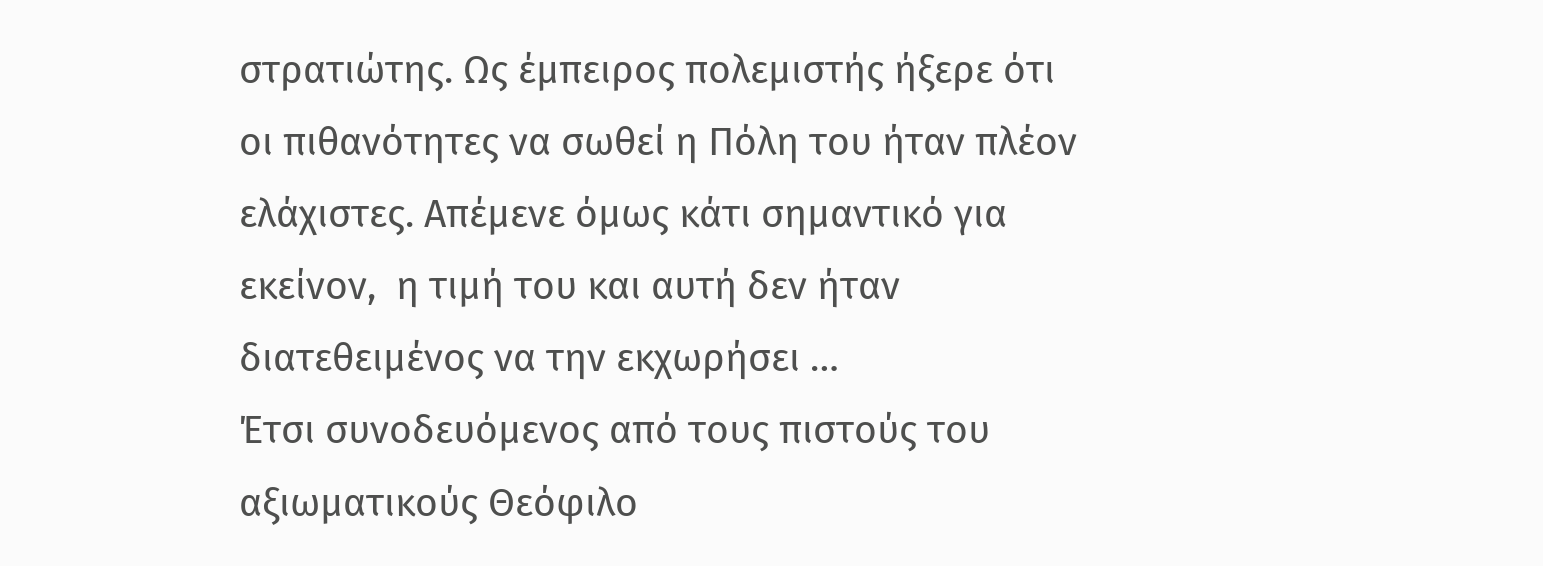στρατιώτης. Ως έμπειρος πολεμιστής ήξερε ότι οι πιθανότητες να σωθεί η Πόλη του ήταν πλέον ελάχιστες. Απέμενε όμως κάτι σημαντικό για εκείνον,  η τιμή του και αυτή δεν ήταν διατεθειμένος να την εκχωρήσει …                                                                                     Έτσι συνοδευόμενος από τους πιστούς του αξιωματικούς Θεόφιλο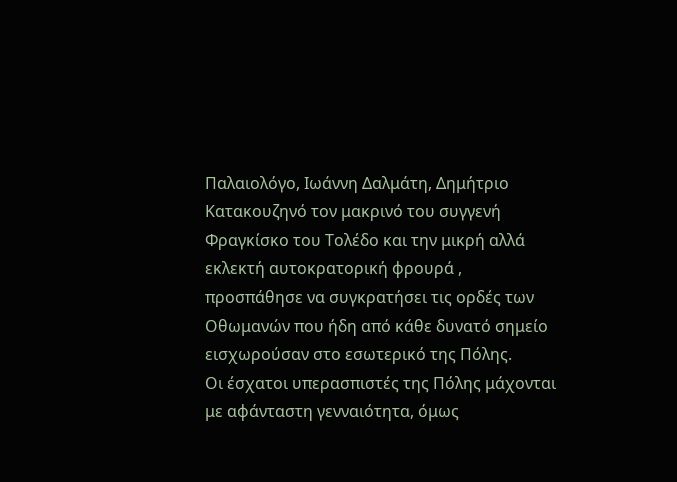Παλαιολόγο, Ιωάννη Δαλμάτη, Δημήτριο Κατακουζηνό τον μακρινό του συγγενή Φραγκίσκο του Τολέδο και την μικρή αλλά εκλεκτή αυτοκρατορική φρουρά , προσπάθησε να συγκρατήσει τις ορδές των Οθωμανών που ήδη από κάθε δυνατό σημείο εισχωρούσαν στο εσωτερικό της Πόλης.                          Οι έσχατοι υπερασπιστές της Πόλης μάχονται με αφάνταστη γενναιότητα, όμως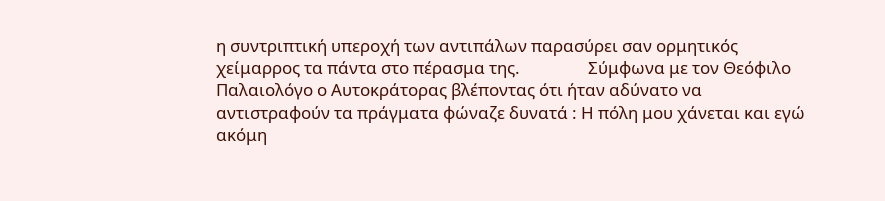η συντριπτική υπεροχή των αντιπάλων παρασύρει σαν ορμητικός χείμαρρος τα πάντα στο πέρασμα της.                 Σύμφωνα με τον Θεόφιλο Παλαιολόγο ο Αυτοκράτορας βλέποντας ότι ήταν αδύνατο να αντιστραφούν τα πράγματα φώναζε δυνατά : Η πόλη μου χάνεται και εγώ ακόμη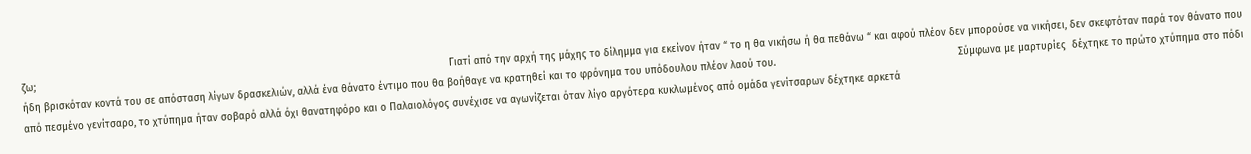ζω;                                                                                                                                          Γιατί από την αρχή της μάχης το δίλημμα για εκείνον ήταν “ το η θα νικήσω ή θα πεθάνω “ και αφού πλέον δεν μπορούσε να νικήσει, δεν σκεφτόταν παρά τον θάνατο που ήδη βρισκόταν κοντά του σε απόσταση λίγων δρασκελιών, αλλά ένα θάνατο έντιμο που θα βοήθαγε να κρατηθεί και το φρόνημα του υπόδουλου πλέον λαού του.                                                             Σύμφωνα με μαρτυρίες  δέχτηκε το πρώτο χτύπημα στο πόδι από πεσμένο γενίτσαρο, το χτύπημα ήταν σοβαρό αλλά όχι θανατηφόρο και ο Παλαιολόγος συνέχισε να αγωνίζεται όταν λίγο αργότερα κυκλωμένος από ομάδα γενίτσαρων δέχτηκε αρκετά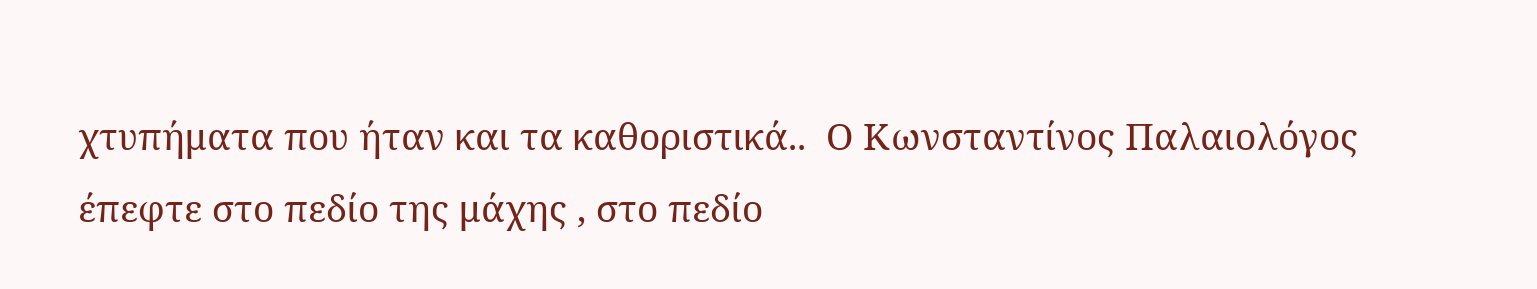χτυπήματα που ήταν και τα καθοριστικά..  Ο Κωνσταντίνος Παλαιολόγος έπεφτε στο πεδίο της μάχης , στο πεδίο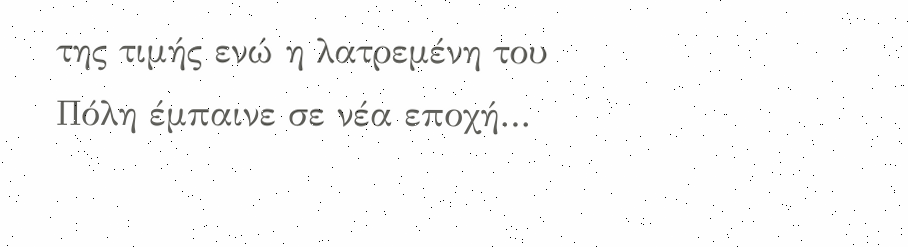της τιμής ενώ η λατρεμένη του Πόλη έμπαινε σε νέα εποχή…